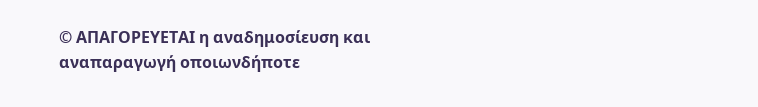© ΑΠΑΓΟΡΕΥΕΤΑΙ η αναδημοσίευση και αναπαραγωγή οποιωνδήποτε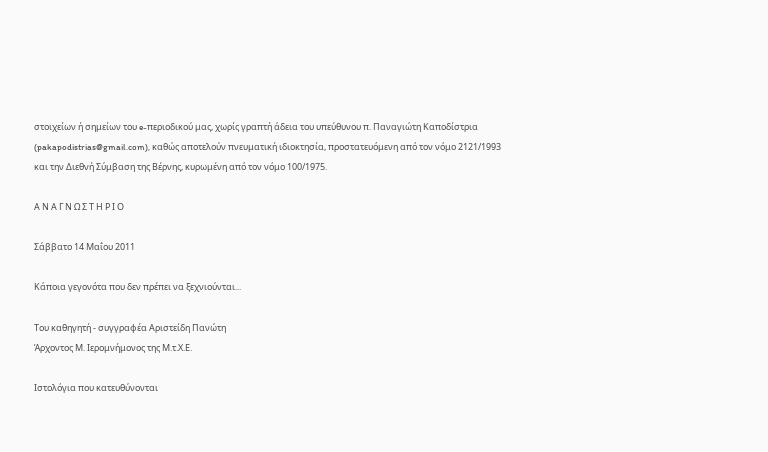στοιχείων ή σημείων του e-περιοδικού μας, χωρίς γραπτή άδεια του υπεύθυνου π. Παναγιώτη Καποδίστρια (pakapodistrias@gmail.com), καθώς αποτελούν πνευματική ιδιοκτησία, προστατευόμενη από τον νόμο 2121/1993 και την Διεθνή Σύμβαση της Βέρνης, κυρωμένη από τον νόμο 100/1975.

Α Ν Α Γ Ν Ω Σ Τ Η Ρ Ι Ο

Σάββατο 14 Μαΐου 2011

Κάποια γεγονότα που δεν πρέπει να ξεχνιούνται...

Του καθηγητή - συγγραφέα Αριστείδη Πανώτη
Άρχοντος Μ. Ιερομνήμονος της Μ.τ.Χ.Ε.

Ιστολόγια που κατευθύνονται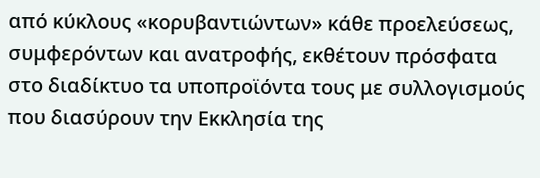από κύκλους «κορυβαντιώντων» κάθε προελεύσεως, συμφερόντων και ανατροφής, εκθέτουν πρόσφατα στο διαδίκτυο τα υποπροϊόντα τους με συλλογισμούς που διασύρουν την Εκκλησία της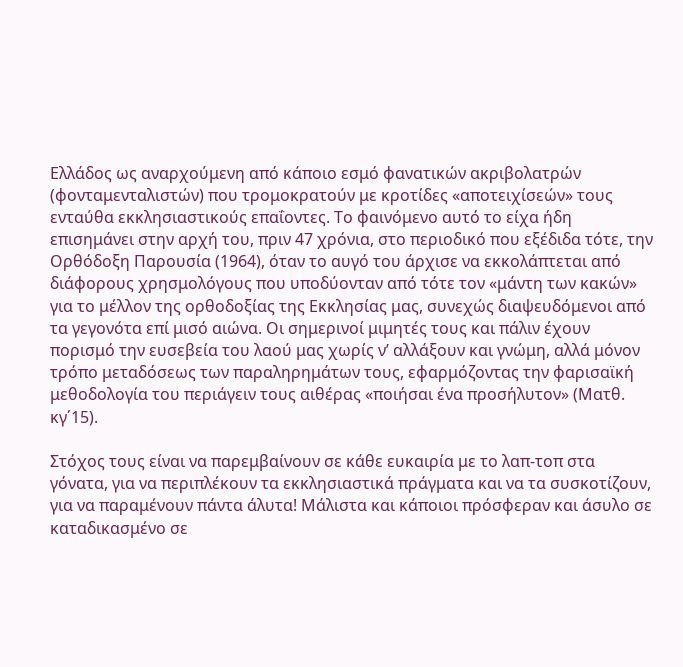Ελλάδος ως αναρχούμενη από κάποιο εσμό φανατικών ακριβολατρών (φονταμενταλιστών) που τρομοκρατούν με κροτίδες «αποτειχίσεών» τους ενταύθα εκκλησιαστικούς επαΐοντες. Το φαινόμενο αυτό το είχα ήδη επισημάνει στην αρχή του, πριν 47 χρόνια, στο περιοδικό που εξέδιδα τότε, την Ορθόδοξη Παρουσία (1964), όταν το αυγό του άρχισε να εκκολάπτεται από διάφορους χρησμολόγους που υποδύονταν από τότε τον «μάντη των κακών» για το μέλλον της ορθοδοξίας της Εκκλησίας μας, συνεχώς διαψευδόμενοι από τα γεγονότα επί μισό αιώνα. Οι σημερινοί μιμητές τους και πάλιν έχουν πορισμό την ευσεβεία του λαού μας χωρίς ν’ αλλάξουν και γνώμη, αλλά μόνον τρόπο μεταδόσεως των παραληρημάτων τους, εφαρμόζοντας την φαρισαϊκή μεθοδολογία του περιάγειν τους αιθέρας «ποιήσαι ένα προσήλυτον» (Ματθ. κγ΄15).

Στόχος τους είναι να παρεμβαίνουν σε κάθε ευκαιρία με το λαπ-τοπ στα γόνατα, για να περιπλέκουν τα εκκλησιαστικά πράγματα και να τα συσκοτίζουν, για να παραμένουν πάντα άλυτα! Μάλιστα και κάποιοι πρόσφεραν και άσυλο σε καταδικασμένο σε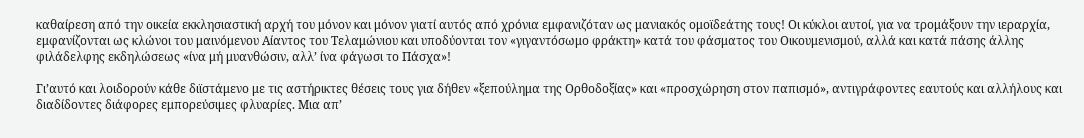καθαίρεση από την οικεία εκκλησιαστική αρχή του μόνον και μόνον γιατί αυτός από χρόνια εμφανιζόταν ως μανιακός ομοϊδεάτης τους! Οι κύκλοι αυτοί, για να τρομάξουν την ιεραρχία, εμφανίζονται ως κλώνοι του μαινόμενου Αίαντος του Τελαμώνιου και υποδύονται τον «γιγαντόσωμο φράκτη» κατά του φάσματος του Οικουμενισμού, αλλά και κατά πάσης άλλης φιλάδελφης εκδηλώσεως «ίνα μή μυανθώσιν, αλλ’ ίνα φάγωσι το Πάσχα»!

Γι’αυτό και λοιδορούν κάθε διϊστάμενο με τις αστήρικτες θέσεις τους για δήθεν «ξεπούλημα της Ορθοδοξίας» και «προσχώρηση στον παπισμό», αντιγράφοντες εαυτούς και αλλήλους και διαδίδοντες διάφορες εμπορεύσιμες φλυαρίες. Μια απ’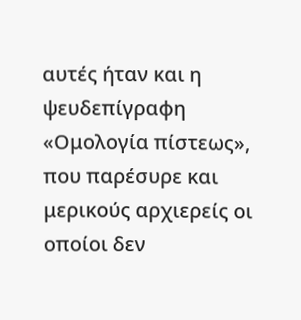αυτές ήταν και η ψευδεπίγραφη «Ομολογία πίστεως», που παρέσυρε και μερικούς αρχιερείς οι οποίοι δεν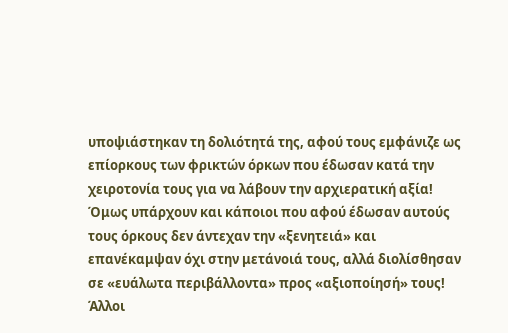υποψιάστηκαν τη δολιότητά της, αφού τους εμφάνιζε ως επίορκους των φρικτών όρκων που έδωσαν κατά την χειροτονία τους για να λάβουν την αρχιερατική αξία! Όμως υπάρχουν και κάποιοι που αφού έδωσαν αυτούς τους όρκους δεν άντεχαν την «ξενητειά» και επανέκαμψαν όχι στην μετάνοιά τους, αλλά διολίσθησαν σε «ευάλωτα περιβάλλοντα» προς «αξιοποίησή» τους! Άλλοι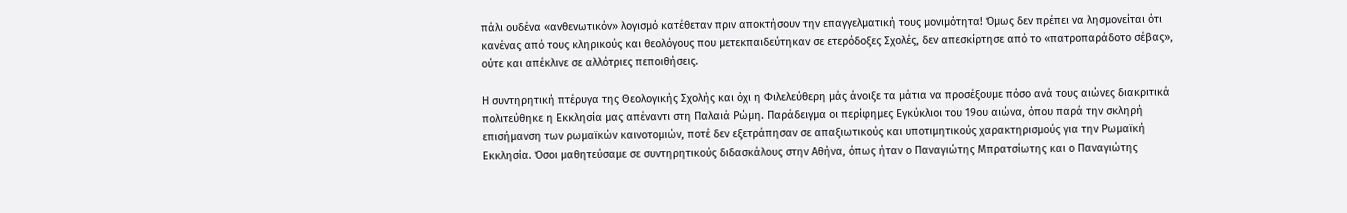πάλι ουδένα «ανθενωτικόν» λογισμό κατέθεταν πριν αποκτήσουν την επαγγελματική τους μονιμότητα! Όμως δεν πρέπει να λησμονείται ότι κανένας από τους κληρικούς και θεολόγους που μετεκπαιδεύτηκαν σε ετερόδοξες Σχολές, δεν απεσκίρτησε από το «πατροπαράδοτο σέβας», ούτε και απέκλινε σε αλλότριες πεποιθήσεις.

Η συντηρητική πτέρυγα της Θεολογικής Σχολής και όχι η Φιλελεύθερη μάς άνοιξε τα μάτια να προσέξουμε πόσο ανά τους αιώνες διακριτικά πολιτεύθηκε η Εκκλησία μας απέναντι στη Παλαιά Ρώμη. Παράδειγμα οι περίφημες Εγκύκλιοι του 19ου αιώνα, όπου παρά την σκληρή επισήμανση των ρωμαϊκών καινοτομιών, ποτέ δεν εξετράπησαν σε απαξιωτικούς και υποτιμητικούς χαρακτηρισμούς για την Ρωμαϊκή Εκκλησία. Όσοι μαθητεύσαμε σε συντηρητικούς διδασκάλους στην Αθήνα, όπως ήταν ο Παναγιώτης Μπρατσίωτης και ο Παναγιώτης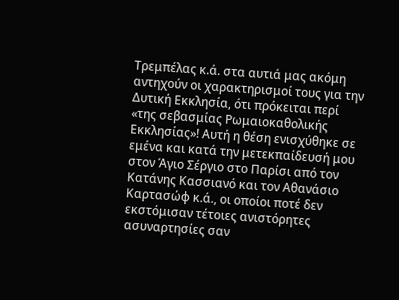Τρεμπέλας κ.ά. στα αυτιά μας ακόμη αντηχούν οι χαρακτηρισμοί τους για την Δυτική Εκκλησία, ότι πρόκειται περί «της σεβασμίας Ρωμαιοκαθολικής Εκκλησίας»! Αυτή η θέση ενισχύθηκε σε εμένα και κατά την μετεκπαίδευσή μου στον Άγιο Σέργιο στο Παρίσι από τον Κατάνης Κασσιανό και τον Αθανάσιο Καρτασώφ κ.ά., οι οποίοι ποτέ δεν εκστόμισαν τέτοιες ανιστόρητες ασυναρτησίες σαν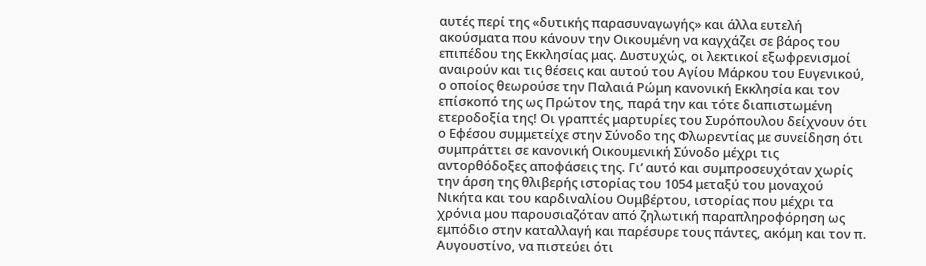αυτές περί της «δυτικής παρασυναγωγής» και άλλα ευτελή ακούσματα που κάνουν την Οικουμένη να καγχάζει σε βάρος του επιπέδου της Εκκλησίας μας. Δυστυχώς, οι λεκτικοί εξωφρενισμοί αναιρούν και τις θέσεις και αυτού του Αγίου Μάρκου του Ευγενικού, ο οποίος θεωρούσε την Παλαιά Ρώμη κανονική Εκκλησία και τον επίσκοπό της ως Πρώτον της, παρά την και τότε διαπιστωμένη ετεροδοξία της! Οι γραπτές μαρτυρίες του Συρόπουλου δείχνουν ότι ο Εφέσου συμμετείχε στην Σύνοδο της Φλωρεντίας με συνείδηση ότι συμπράττει σε κανονική Οικουμενική Σύνοδο μέχρι τις αντορθόδοξες αποφάσεις της. Γι’ αυτό και συμπροσευχόταν χωρίς την άρση της θλιβερής ιστορίας του 1054 μεταξύ του μοναχού Νικήτα και του καρδιναλίου Ουμβέρτου, ιστορίας που μέχρι τα χρόνια μου παρουσιαζόταν από ζηλωτική παραπληροφόρηση ως εμπόδιο στην καταλλαγή και παρέσυρε τους πάντες, ακόμη και τον π. Αυγουστίνο, να πιστεύει ότι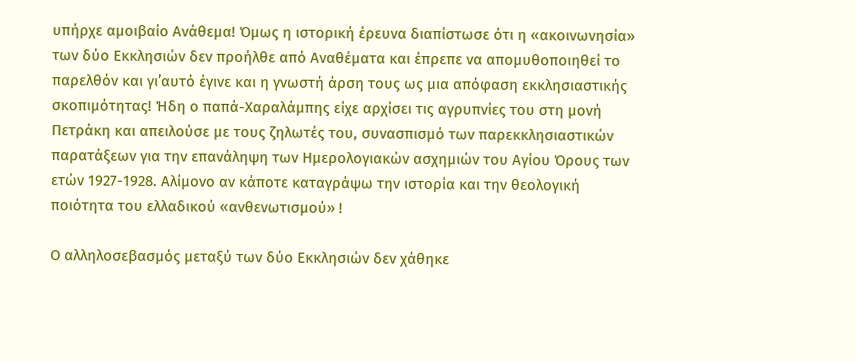υπήρχε αμοιβαίο Ανάθεμα! Όμως η ιστορική έρευνα διαπίστωσε ότι η «ακοινωνησία» των δύο Εκκλησιών δεν προήλθε από Αναθέματα και έπρεπε να απομυθοποιηθεί το παρελθόν και γι’αυτό έγινε και η γνωστή άρση τους ως μια απόφαση εκκλησιαστικής σκοπιμότητας! Ήδη ο παπά-Χαραλάμπης είχε αρχίσει τις αγρυπνίες του στη μονή Πετράκη και απειλούσε με τους ζηλωτές του, συνασπισμό των παρεκκλησιαστικών παρατάξεων για την επανάληψη των Ημερολογιακών ασχημιών του Αγίου Όρους των ετών 1927-1928. Αλίμονο αν κάποτε καταγράψω την ιστορία και την θεολογική ποιότητα του ελλαδικού «ανθενωτισμού» !

Ο αλληλοσεβασμός μεταξύ των δύο Εκκλησιών δεν χάθηκε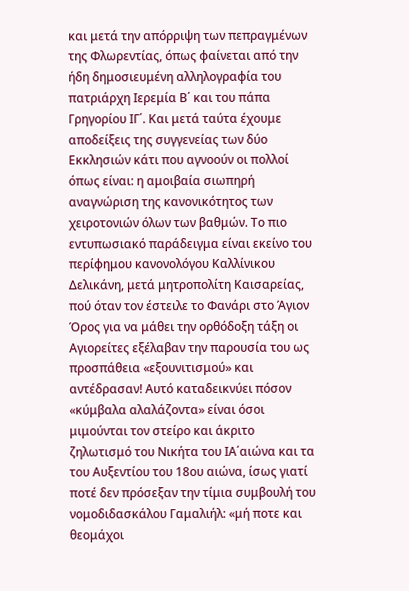και μετά την απόρριψη των πεπραγμένων της Φλωρεντίας, όπως φαίνεται από την ήδη δημοσιευμένη αλληλογραφία του πατριάρχη Ιερεμία Β΄ και του πάπα Γρηγορίου ΙΓ΄. Και μετά ταύτα έχουμε αποδείξεις της συγγενείας των δύο Εκκλησιών κάτι που αγνοούν οι πολλοί όπως είναι: η αμοιβαία σιωπηρή αναγνώριση της κανονικότητος των χειροτονιών όλων των βαθμών. Το πιο εντυπωσιακό παράδειγμα είναι εκείνο του περίφημου κανονολόγου Καλλίνικου Δελικάνη, μετά μητροπολίτη Καισαρείας, πού όταν τον έστειλε το Φανάρι στο Άγιον Όρος για να μάθει την ορθόδοξη τάξη οι Αγιορείτες εξέλαβαν την παρουσία του ως προσπάθεια «εξουνιτισμού» και αντέδρασαν! Αυτό καταδεικνύει πόσον «κύμβαλα αλαλάζοντα» είναι όσοι μιμούνται τον στείρο και άκριτο ζηλωτισμό του Νικήτα του ΙΑ΄αιώνα και τα του Αυξεντίου του 18ου αιώνα, ίσως γιατί ποτέ δεν πρόσεξαν την τίμια συμβουλή του νομοδιδασκάλου Γαμαλιήλ: «μή ποτε και θεομάχοι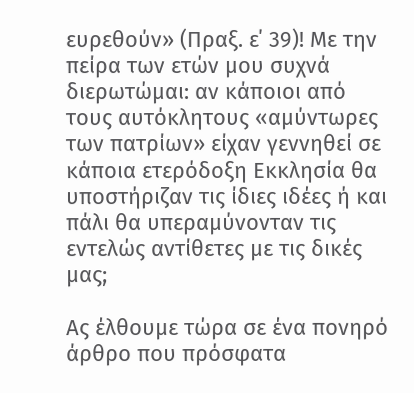ευρεθούν» (Πραξ. ε΄ 39)! Με την πείρα των ετών μου συχνά διερωτώμαι: αν κάποιοι από τους αυτόκλητους «αμύντωρες των πατρίων» είχαν γεννηθεί σε κάποια ετερόδοξη Εκκλησία θα υποστήριζαν τις ίδιες ιδέες ή και πάλι θα υπεραμύνονταν τις εντελώς αντίθετες με τις δικές μας;

Ας έλθουμε τώρα σε ένα πονηρό άρθρο που πρόσφατα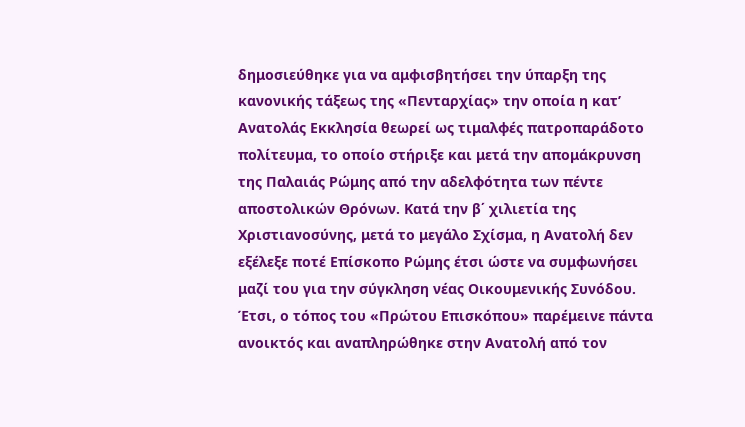δημοσιεύθηκε για να αμφισβητήσει την ύπαρξη της κανονικής τάξεως της «Πενταρχίας» την οποία η κατ’ Ανατολάς Εκκλησία θεωρεί ως τιμαλφές πατροπαράδοτο πολίτευμα, το οποίο στήριξε και μετά την απομάκρυνση της Παλαιάς Ρώμης από την αδελφότητα των πέντε αποστολικών Θρόνων. Κατά την β΄ χιλιετία της Χριστιανοσύνης, μετά το μεγάλο Σχίσμα, η Ανατολή δεν εξέλεξε ποτέ Επίσκοπο Ρώμης έτσι ώστε να συμφωνήσει μαζί του για την σύγκληση νέας Οικουμενικής Συνόδου. Έτσι, ο τόπος του «Πρώτου Επισκόπου» παρέμεινε πάντα ανοικτός και αναπληρώθηκε στην Ανατολή από τον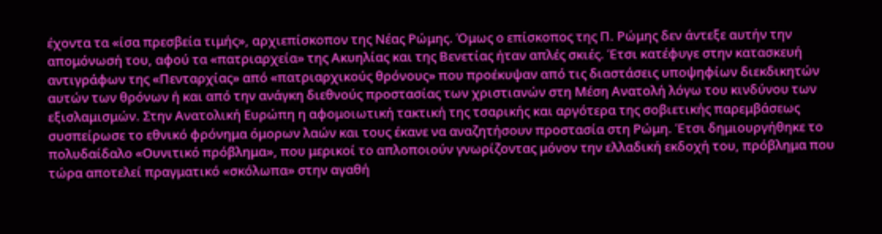έχοντα τα «ίσα πρεσβεία τιμής», αρχιεπίσκοπον της Νέας Ρώμης. Όμως ο επίσκοπος της Π. Ρώμης δεν άντεξε αυτήν την απομόνωσή του, αφού τα «πατριαρχεία» της Ακυηλίας και της Βενετίας ήταν απλές σκιές. Έτσι κατέφυγε στην κατασκευή αντιγράφων της «Πενταρχίας» από «πατριαρχικούς θρόνους» που προέκυψαν από τις διαστάσεις υποψηφίων διεκδικητών αυτών των θρόνων ή και από την ανάγκη διεθνούς προστασίας των χριστιανών στη Μέση Ανατολή λόγω του κινδύνου των εξισλαμισμών. Στην Ανατολική Ευρώπη η αφομοιωτική τακτική της τσαρικής και αργότερα της σοβιετικής παρεμβάσεως συσπείρωσε το εθνικό φρόνημα όμορων λαών και τους έκανε να αναζητήσουν προστασία στη Ρώμη. Έτσι δημιουργήθηκε το πολυδαίδαλο «Ουνιτικό πρόβλημα», που μερικοί το απλοποιούν γνωρίζοντας μόνον την ελλαδική εκδοχή του, πρόβλημα που τώρα αποτελεί πραγματικό «σκόλωπα» στην αγαθή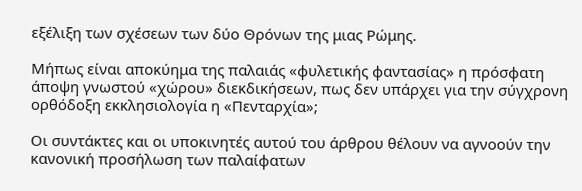εξέλιξη των σχέσεων των δύο Θρόνων της μιας Ρώμης.

Μήπως είναι αποκύημα της παλαιάς «φυλετικής φαντασίας» η πρόσφατη άποψη γνωστού «χώρου» διεκδικήσεων, πως δεν υπάρχει για την σύγχρονη ορθόδοξη εκκλησιολογία η «Πενταρχία»;

Οι συντάκτες και οι υποκινητές αυτού του άρθρου θέλουν να αγνοούν την κανονική προσήλωση των παλαίφατων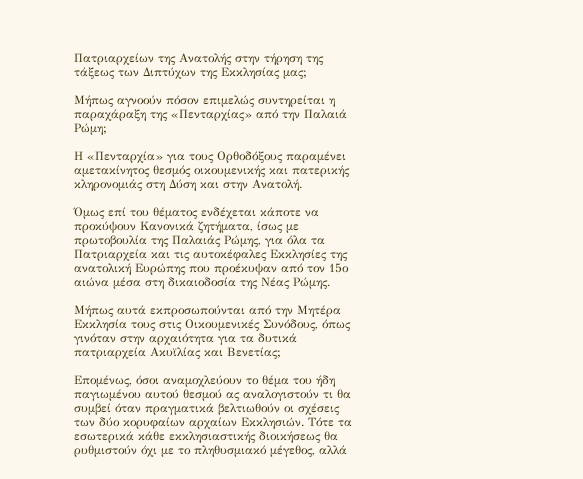Πατριαρχείων της Ανατολής στην τήρηση της τάξεως των Διπτύχων της Εκκλησίας μας;

Μήπως αγνοούν πόσον επιμελώς συντηρείται η παραχάραξη της «Πενταρχίας» από την Παλαιά Ρώμη;

Η «Πενταρχία» για τους Ορθοδόξους παραμένει αμετακίνητος θεσμός οικουμενικής και πατερικής κληρονομιάς στη Δύση και στην Ανατολή.

Όμως επί του θέματος ενδέχεται κάποτε να προκύψουν Κανονικά ζητήματα, ίσως με πρωτοβουλία της Παλαιάς Ρώμης, για όλα τα Πατριαρχεία και τις αυτοκέφαλες Εκκλησίες της ανατολική Ευρώπης που προέκυψαν από τον 15ο αιώνα μέσα στη δικαιοδοσία της Νέας Ρώμης.

Μήπως αυτά εκπροσωπούνται από την Μητέρα Εκκλησία τους στις Οικουμενικές Συνόδους, όπως γινόταν στην αρχαιότητα για τα δυτικά πατριαρχεία Ακυϊλίας και Βενετίας;

Επομένως, όσοι αναμοχλεύουν το θέμα του ήδη παγιωμένου αυτού θεσμού ας αναλογιστούν τι θα συμβεί όταν πραγματικά βελτιωθούν οι σχέσεις των δύο κορυφαίων αρχαίων Εκκλησιών. Τότε τα εσωτερικά κάθε εκκλησιαστικής διοικήσεως θα ρυθμιστούν όχι με το πληθυσμιακό μέγεθος, αλλά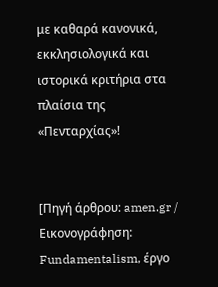με καθαρά κανονικά, εκκλησιολογικά και ιστορικά κριτήρια στα πλαίσια της «Πενταρχίας»!


[Πηγή άρθρου: amen.gr / Εικονογράφηση: Fundamentalism, έργο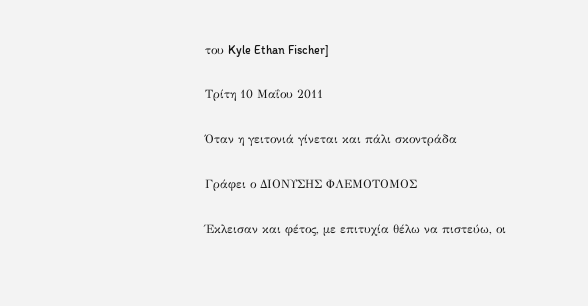του Kyle Ethan Fischer]

Τρίτη 10 Μαΐου 2011

Όταν η γειτονιά γίνεται και πάλι σκοντράδα

Γράφει ο ΔΙΟΝΥΣΗΣ ΦΛΕΜΟΤΟΜΟΣ

Έκλεισαν και φέτος, με επιτυχία θέλω να πιστεύω, οι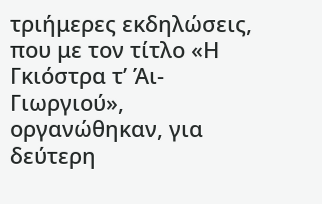τριήμερες εκδηλώσεις, που με τον τίτλο «Η Γκιόστρα τ’ Άι-Γιωργιού», οργανώθηκαν, για δεύτερη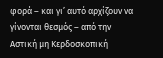φορά – και γι’ αυτό αρχίζουν να γίνονται θεσμός – από την Αστική μη Κερδοσκοπική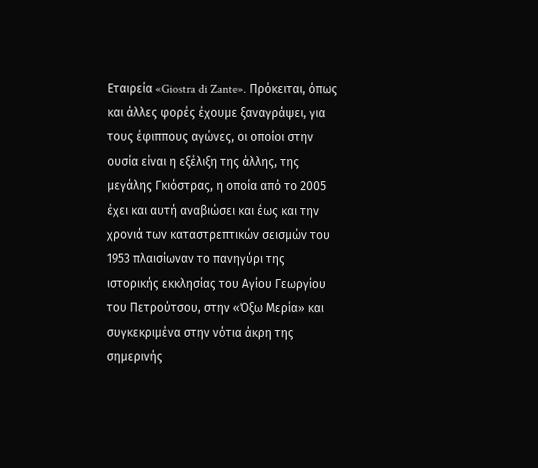Εταιρεία «Giostra di Zante». Πρόκειται, όπως και άλλες φορές έχουμε ξαναγράψει, για τους έφιππους αγώνες, οι οποίοι στην ουσία είναι η εξέλιξη της άλλης, της μεγάλης Γκιόστρας, η οποία από το 2005 έχει και αυτή αναβιώσει και έως και την χρονιά των καταστρεπτικών σεισμών του 1953 πλαισίωναν το πανηγύρι της ιστορικής εκκλησίας του Αγίου Γεωργίου του Πετρούτσου, στην «Όξω Μερία» και συγκεκριμένα στην νότια άκρη της σημερινής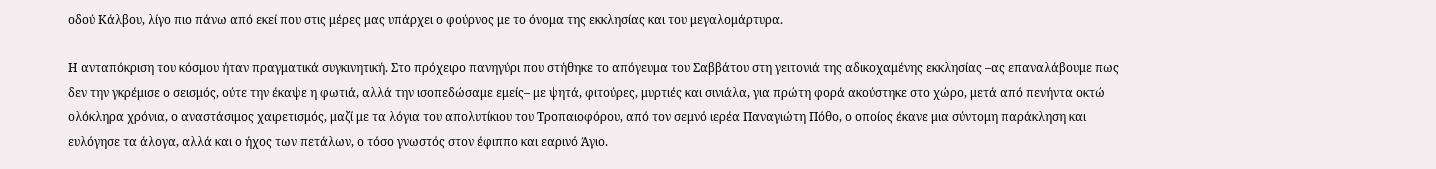οδού Κάλβου, λίγο πιο πάνω από εκεί που στις μέρες μας υπάρχει ο φούρνος με το όνομα της εκκλησίας και του μεγαλομάρτυρα.

Η ανταπόκριση του κόσμου ήταν πραγματικά συγκινητική. Στο πρόχειρο πανηγύρι που στήθηκε το απόγευμα του Σαββάτου στη γειτονιά της αδικοχαμένης εκκλησίας –ας επαναλάβουμε πως δεν την γκρέμισε ο σεισμός, ούτε την έκαψε η φωτιά, αλλά την ισοπεδώσαμε εμείς– με ψητά, φιτούρες, μυρτιές και σινιάλα, για πρώτη φορά ακούστηκε στο χώρο, μετά από πενήντα οκτώ ολόκληρα χρόνια, ο αναστάσιμος χαιρετισμός, μαζί με τα λόγια του απολυτίκιου του Τροπαιοφόρου, από τον σεμνό ιερέα Παναγιώτη Πόθο, ο οποίος έκανε μια σύντομη παράκληση και ευλόγησε τα άλογα, αλλά και ο ήχος των πετάλων, ο τόσο γνωστός στον έφιππο και εαρινό Άγιο.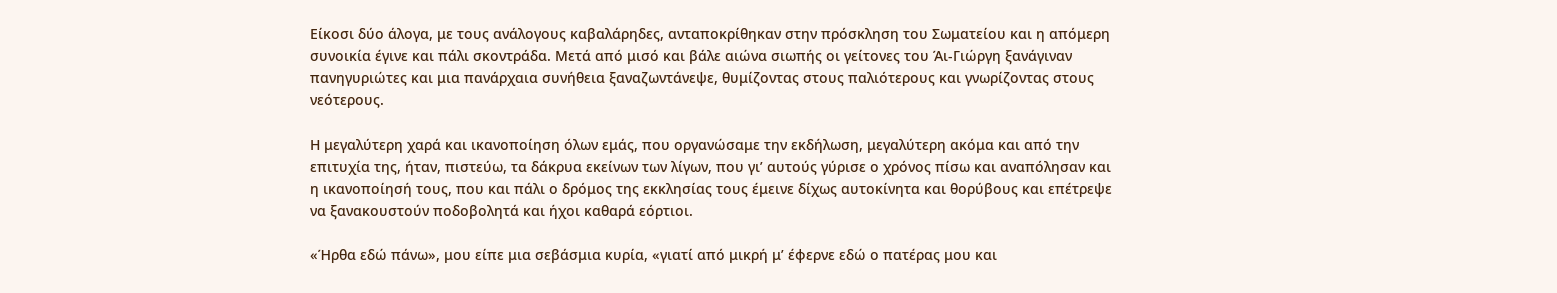Είκοσι δύο άλογα, με τους ανάλογους καβαλάρηδες, ανταποκρίθηκαν στην πρόσκληση του Σωματείου και η απόμερη συνοικία έγινε και πάλι σκοντράδα. Μετά από μισό και βάλε αιώνα σιωπής οι γείτονες του Άι-Γιώργη ξανάγιναν πανηγυριώτες και μια πανάρχαια συνήθεια ξαναζωντάνεψε, θυμίζοντας στους παλιότερους και γνωρίζοντας στους νεότερους.

Η μεγαλύτερη χαρά και ικανοποίηση όλων εμάς, που οργανώσαμε την εκδήλωση, μεγαλύτερη ακόμα και από την επιτυχία της, ήταν, πιστεύω, τα δάκρυα εκείνων των λίγων, που γι’ αυτούς γύρισε ο χρόνος πίσω και αναπόλησαν και η ικανοποίησή τους, που και πάλι ο δρόμος της εκκλησίας τους έμεινε δίχως αυτοκίνητα και θορύβους και επέτρεψε να ξανακουστούν ποδοβολητά και ήχοι καθαρά εόρτιοι.

«Ήρθα εδώ πάνω», μου είπε μια σεβάσμια κυρία, «γιατί από μικρή μ’ έφερνε εδώ ο πατέρας μου και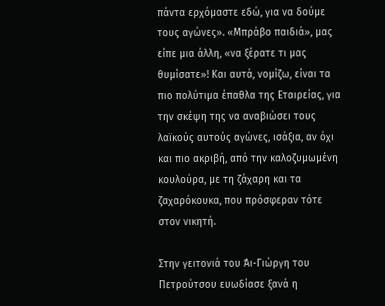πάντα ερχόμαστε εδώ, για να δούμε τους αγώνες». «Μπράβο παιδιά», μας είπε μια άλλη, «να ξέρατε τι μας θυμίσατε»! Και αυτά, νομίζω, είναι τα πιο πολύτιμα έπαθλα της Εταιρείας, για την σκέψη της να αναβιώσει τους λαϊκούς αυτούς αγώνες, ισάξια, αν όχι και πιο ακριβή, από την καλοζυμωμένη κουλούρα, με τη ζάχαρη και τα ζαχαρόκουκα, που πρόσφεραν τότε στον νικητή.

Στην γειτονιά του Άι-Γιώργη του Πετρούτσου ευωδίασε ξανά η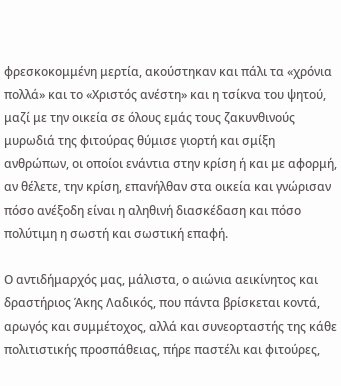φρεσκοκομμένη μερτία, ακούστηκαν και πάλι τα «χρόνια πολλά» και το «Χριστός ανέστη» και η τσίκνα του ψητού, μαζί με την οικεία σε όλους εμάς τους ζακυνθινούς μυρωδιά της φιτούρας θύμισε γιορτή και σμίξη ανθρώπων, οι οποίοι ενάντια στην κρίση ή και με αφορμή, αν θέλετε, την κρίση, επανήλθαν στα οικεία και γνώρισαν πόσο ανέξοδη είναι η αληθινή διασκέδαση και πόσο πολύτιμη η σωστή και σωστική επαφή.

Ο αντιδήμαρχός μας, μάλιστα, ο αιώνια αεικίνητος και δραστήριος Άκης Λαδικός, που πάντα βρίσκεται κοντά, αρωγός και συμμέτοχος, αλλά και συνεορταστής της κάθε πολιτιστικής προσπάθειας, πήρε παστέλι και φιτούρες,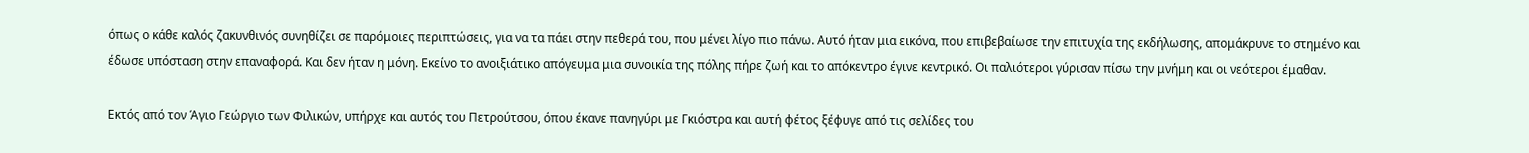όπως ο κάθε καλός ζακυνθινός συνηθίζει σε παρόμοιες περιπτώσεις, για να τα πάει στην πεθερά του, που μένει λίγο πιο πάνω. Αυτό ήταν μια εικόνα, που επιβεβαίωσε την επιτυχία της εκδήλωσης, απομάκρυνε το στημένο και έδωσε υπόσταση στην επαναφορά. Και δεν ήταν η μόνη. Εκείνο το ανοιξιάτικο απόγευμα μια συνοικία της πόλης πήρε ζωή και το απόκεντρο έγινε κεντρικό. Οι παλιότεροι γύρισαν πίσω την μνήμη και οι νεότεροι έμαθαν.

Εκτός από τον Άγιο Γεώργιο των Φιλικών, υπήρχε και αυτός του Πετρούτσου, όπου έκανε πανηγύρι με Γκιόστρα και αυτή φέτος ξέφυγε από τις σελίδες του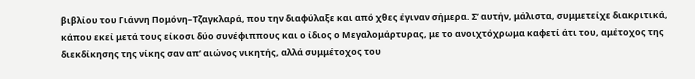βιβλίου του Γιάννη Πομόνη–Τζαγκλαρά, που την διαφύλαξε και από χθες έγιναν σήμερα. Σ’ αυτήν, μάλιστα, συμμετείχε διακριτικά, κάπου εκεί μετά τους είκοσι δύο συνέφιππους και ο ίδιος ο Μεγαλομάρτυρας, με το ανοιχτόχρωμα καφετί άτι του, αμέτοχος της διεκδίκησης της νίκης σαν απ’ αιώνος νικητής, αλλά συμμέτοχος του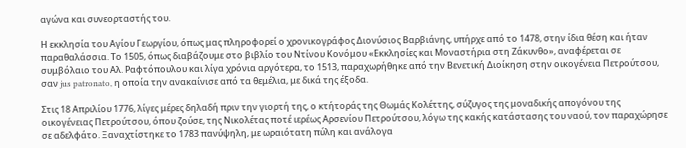αγώνα και συνεορταστής του.

Η εκκλησία του Αγίου Γεωργίου, όπως μας πληροφορεί ο χρονικογράφος Διονύσιος Βαρβιάνης, υπήρχε από το 1478, στην ίδια θέση και ήταν παραθαλάσσια. Το 1505, όπως διαβάζουμε στο βιβλίο του Ντίνου Κονόμου «Εκκλησίες και Μοναστήρια στη Ζάκυνθο», αναφέρεται σε συμβόλαιο του Αλ. Ραφτόπουλου και λίγα χρόνια αργότερα, το 1513, παραχωρήθηκε από την Βενετική Διοίκηση στην οικογένεια Πετρούτσου, σαν jus patronato, η οποία την ανακαίνισε από τα θεμέλια, με δικά της έξοδα.

Στις 18 Απριλίου 1776, λίγες μέρες δηλαδή πριν την γιορτή της, ο κτήτοράς της Θωμάς Κολέττης, σύζυγος της μοναδικής απογόνου της οικογένειας Πετρούτσου, όπου ζούσε, της Νικολέτας ποτέ ιερέως Αρσενίου Πετρούτσου, λόγω της κακής κατάστασης του ναού, τον παραχώρησε σε αδελφάτο. Ξαναχτίστηκε το 1783 πανύψηλη, με ωραιότατη πύλη και ανάλογα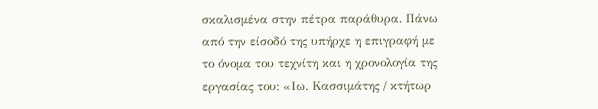σκαλισμένα στην πέτρα παράθυρα. Πάνω από την είσοδό της υπήρχε η επιγραφή με το όνομα του τεχνίτη και η χρονολογία της εργασίας του: «Ιω. Κασσιμάτης / κτήτωρ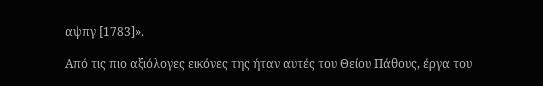αψπγ [1783]».

Από τις πιο αξιόλογες εικόνες της ήταν αυτές του Θείου Πάθους, έργα του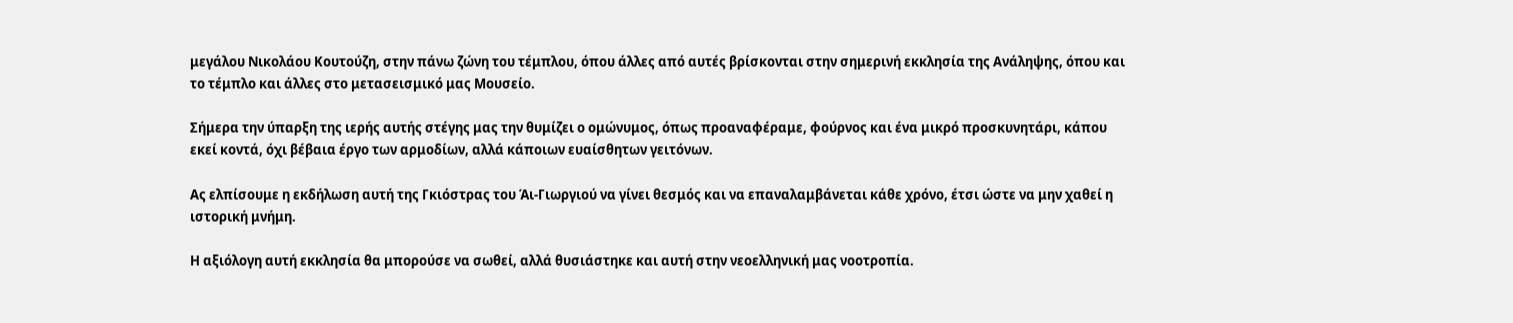μεγάλου Νικολάου Κουτούζη, στην πάνω ζώνη του τέμπλου, όπου άλλες από αυτές βρίσκονται στην σημερινή εκκλησία της Ανάληψης, όπου και το τέμπλο και άλλες στο μετασεισμικό μας Μουσείο.

Σήμερα την ύπαρξη της ιερής αυτής στέγης μας την θυμίζει ο ομώνυμος, όπως προαναφέραμε, φούρνος και ένα μικρό προσκυνητάρι, κάπου εκεί κοντά, όχι βέβαια έργο των αρμοδίων, αλλά κάποιων ευαίσθητων γειτόνων.

Ας ελπίσουμε η εκδήλωση αυτή της Γκιόστρας του Άι-Γιωργιού να γίνει θεσμός και να επαναλαμβάνεται κάθε χρόνο, έτσι ώστε να μην χαθεί η ιστορική μνήμη.

Η αξιόλογη αυτή εκκλησία θα μπορούσε να σωθεί, αλλά θυσιάστηκε και αυτή στην νεοελληνική μας νοοτροπία.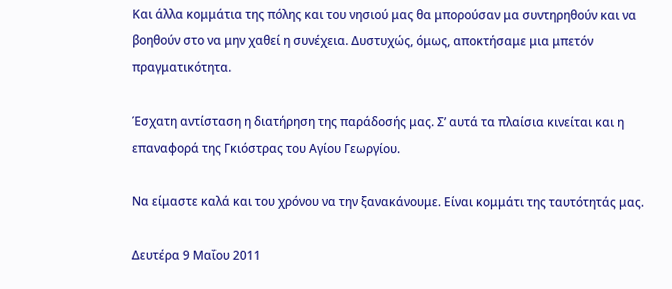Και άλλα κομμάτια της πόλης και του νησιού μας θα μπορούσαν μα συντηρηθούν και να βοηθούν στο να μην χαθεί η συνέχεια. Δυστυχώς, όμως, αποκτήσαμε μια μπετόν πραγματικότητα.

Έσχατη αντίσταση η διατήρηση της παράδοσής μας. Σ’ αυτά τα πλαίσια κινείται και η επαναφορά της Γκιόστρας του Αγίου Γεωργίου.

Να είμαστε καλά και του χρόνου να την ξανακάνουμε. Είναι κομμάτι της ταυτότητάς μας.

Δευτέρα 9 Μαΐου 2011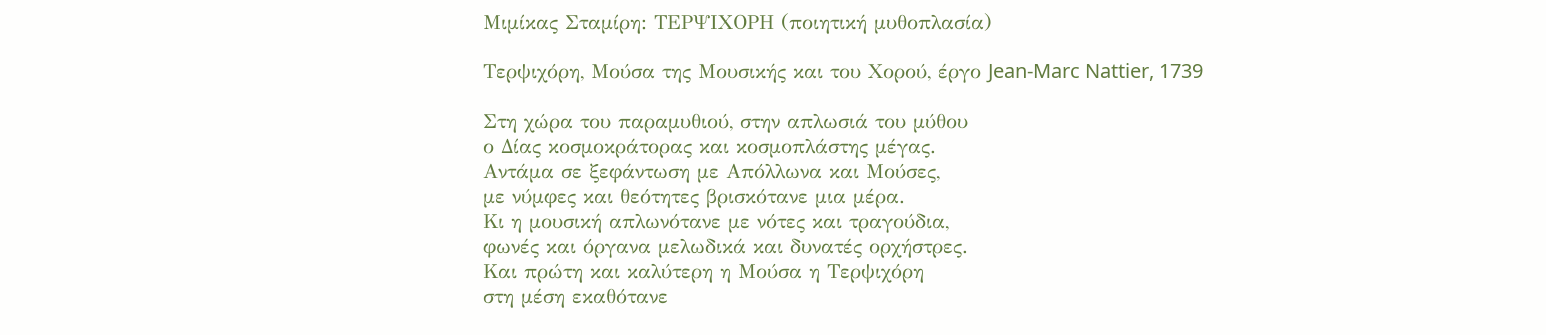Μιμίκας Σταμίρη: ΤΕΡΨΙΧΟΡΗ (ποιητική μυθοπλασία)

Τερψιχόρη, Μούσα της Μουσικής και του Χορού, έργο Jean-Marc Nattier, 1739

Στη χώρα του παραμυθιού, στην απλωσιά του μύθου
ο Δίας κοσμοκράτορας και κοσμοπλάστης μέγας.
Αντάμα σε ξεφάντωση με Απόλλωνα και Μούσες,
με νύμφες και θεότητες βρισκότανε μια μέρα.
Κι η μουσική απλωνότανε με νότες και τραγούδια,
φωνές και όργανα μελωδικά και δυνατές ορχήστρες.
Και πρώτη και καλύτερη η Μούσα η Τερψιχόρη
στη μέση εκαθότανε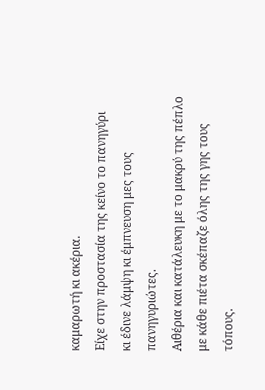καμαρωτή κι ακέρια.
Είχε στην προστασία της κείνο το πανηγύρι
κι έδινε λάμψη κι έμπνευση μες τους πανηγυριώτες.
Αιθέρια και κατάλευκη με το μακρύ της πέπλο
με κάθε πιέτα σκέπαζε όλης της γης τους τόπους.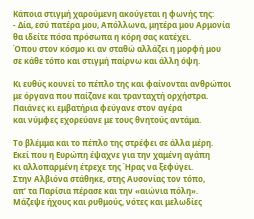Κάποια στιγμή χαρούμενη ακούγεται η φωνής της:
- Δία, εσύ πατέρα μου, Απόλλωνα, μητέρα μου Αρμονία
θα ιδείτε πόσα πρόσωπα η κόρη σας κατέχει.
Όπου στον κόσμο κι αν σταθώ αλλάζει η μορφή μου
σε κάθε τόπο και στιγμή παίρνω και άλλη όψη.

Κι ευθύς κουνεί το πέπλο της και φαίνονται ανθρώποι
με όργανα που παίζανε και τρανταχτή ορχήστρα.
Παιάνες κι εμβατήρια φεύγανε στον αγέρα
και νύμφες εχορεύανε με τους θνητούς αντάμα.

Το βλέμμα και το πέπλο της στρέφει σε άλλα μέρη.
Εκεί που η Ευρώπη έψαχνε για την χαμένη αγάπη
κι αλλοπαρμένη έτρεχε της Ήρας να ξεφύγει.
Στην Αλβιόνα στάθηκε, στης Αυσονίας τον τόπο,
απ’ τα Παρίσια πέρασε και την «αιώνια πόλη».
Μάζεψε ήχους και ρυθμούς, νότες και μελωδίες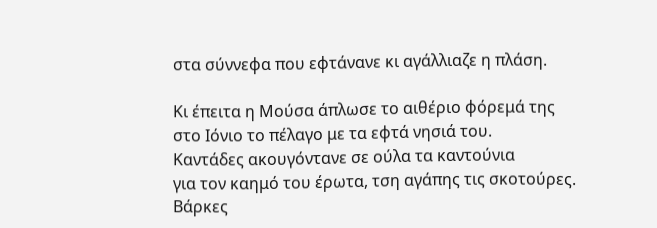στα σύννεφα που εφτάνανε κι αγάλλιαζε η πλάση.

Κι έπειτα η Μούσα άπλωσε το αιθέριο φόρεμά της
στο Ιόνιο το πέλαγο με τα εφτά νησιά του.
Καντάδες ακουγόντανε σε ούλα τα καντούνια
για τον καημό του έρωτα, τση αγάπης τις σκοτούρες.
Βάρκες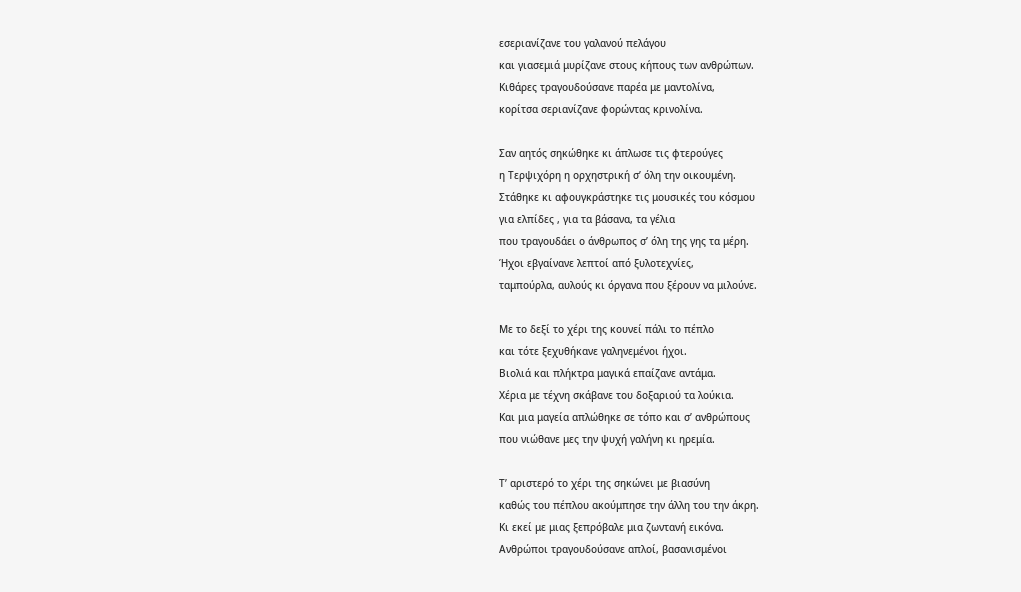εσεριανίζανε του γαλανού πελάγου
και γιασεμιά μυρίζανε στους κήπους των ανθρώπων.
Κιθάρες τραγουδούσανε παρέα με μαντολίνα,
κορίτσα σεριανίζανε φορώντας κρινολίνα.

Σαν αητός σηκώθηκε κι άπλωσε τις φτερούγες
η Τερψιχόρη η ορχηστρική σ’ όλη την οικουμένη.
Στάθηκε κι αφουγκράστηκε τις μουσικές του κόσμου
για ελπίδες , για τα βάσανα, τα γέλια
που τραγουδάει ο άνθρωπος σ’ όλη της γης τα μέρη.
Ήχοι εβγαίνανε λεπτοί από ξυλοτεχνίες,
ταμπούρλα, αυλούς κι όργανα που ξέρουν να μιλούνε.

Με το δεξί το χέρι της κουνεί πάλι το πέπλο
και τότε ξεχυθήκανε γαληνεμένοι ήχοι.
Βιολιά και πλήκτρα μαγικά επαίζανε αντάμα.
Χέρια με τέχνη σκάβανε του δοξαριού τα λούκια.
Και μια μαγεία απλώθηκε σε τόπο και σ’ ανθρώπους
που νιώθανε μες την ψυχή γαλήνη κι ηρεμία.

Τ’ αριστερό το χέρι της σηκώνει με βιασύνη
καθώς του πέπλου ακούμπησε την άλλη του την άκρη.
Κι εκεί με μιας ξεπρόβαλε μια ζωντανή εικόνα.
Ανθρώποι τραγουδούσανε απλοί, βασανισμένοι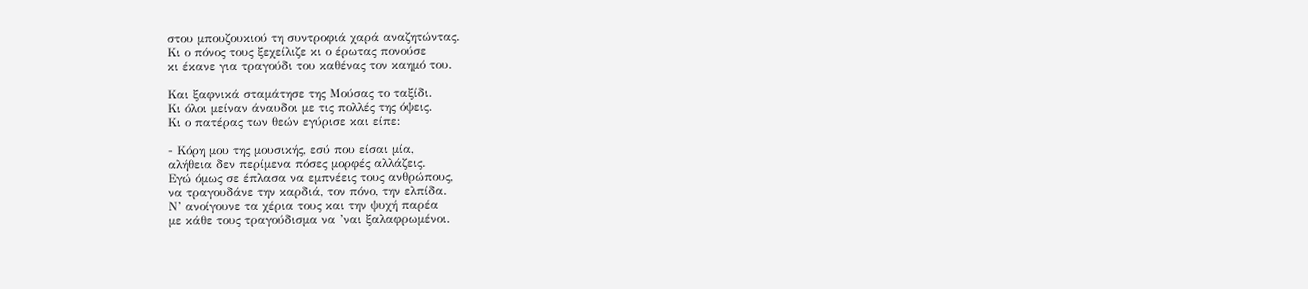στου μπουζουκιού τη συντροφιά χαρά αναζητώντας.
Κι ο πόνος τους ξεχείλιζε κι ο έρωτας πονούσε
κι έκανε για τραγούδι του καθένας τον καημό του.

Και ξαφνικά σταμάτησε της Μούσας το ταξίδι.
Κι όλοι μείναν άναυδοι με τις πολλές της όψεις.
Κι ο πατέρας των θεών εγύρισε και είπε:

- Κόρη μου της μουσικής, εσύ που είσαι μία,
αλήθεια δεν περίμενα πόσες μορφές αλλάζεις.
Εγώ όμως σε έπλασα να εμπνέεις τους ανθρώπους,
να τραγουδάνε την καρδιά, τον πόνο, την ελπίδα.
Ν’ ανοίγουνε τα χέρια τους και την ψυχή παρέα
με κάθε τους τραγούδισμα να ’ναι ξαλαφρωμένοι.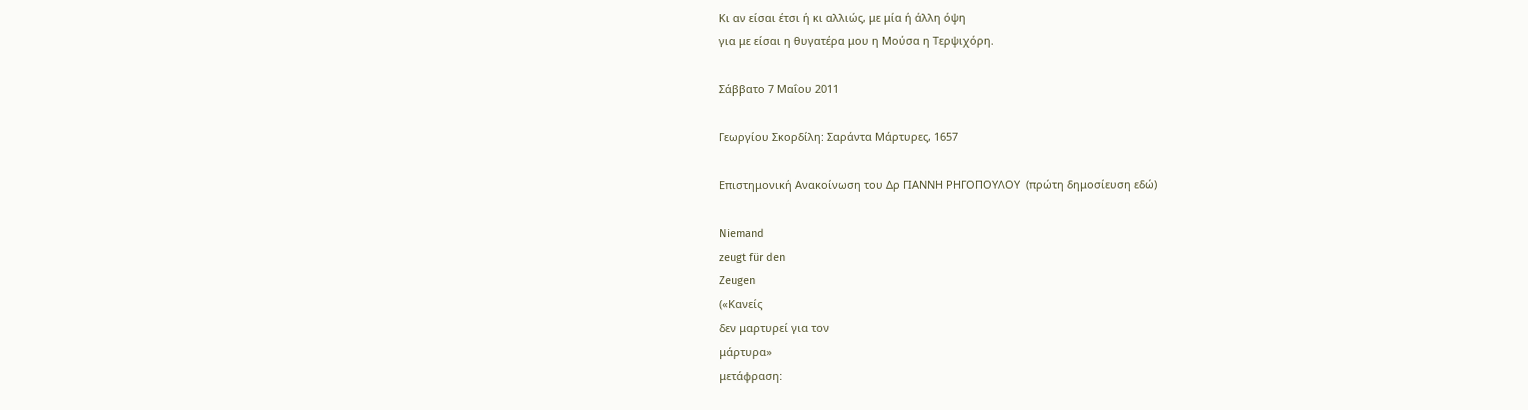Κι αν είσαι έτσι ή κι αλλιώς, με μία ή άλλη όψη
για με είσαι η θυγατέρα μου η Μούσα η Τερψιχόρη.

Σάββατο 7 Μαΐου 2011

Γεωργίου Σκορδίλη: Σαράντα Μάρτυρες, 1657

Επιστημονική Ανακοίνωση του Δρ ΓΙΑΝΝΗ ΡΗΓΟΠΟΥΛΟΥ  (πρώτη δημοσίευση εδώ)

Niemand
zeugt für den
Zeugen
(«Κανείς
δεν μαρτυρεί για τον
μάρτυρα»
μετάφραση: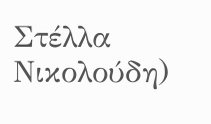Στέλλα Νικολούδη)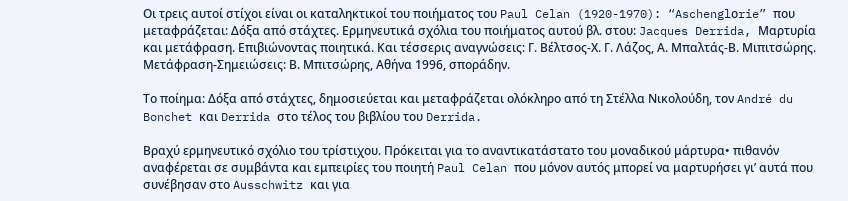Οι τρεις αυτοί στίχοι είναι οι καταληκτικοί του ποιήματος του Paul Celan (1920-1970): “Aschenglοrie” που μεταφράζεται: Δόξα από στάχτες. Ερμηνευτικά σχόλια του ποιήματος αυτού βλ. στου: Jacques Derrida, Μαρτυρία και μετάφραση. Επιβιώνοντας ποιητικά. Και τέσσερις αναγνώσεις: Γ. Βέλτσος-Χ. Γ. Λάζος, Α. Μπαλτάς-Β. Μιπιτσώρης. Μετάφραση-Σημειώσεις: Β. Μπιτσώρης, Αθήνα 1996, σποράδην.

Το ποίημα: Δόξα από στάχτες, δημοσιεύεται και μεταφράζεται ολόκληρο από τη Στέλλα Νικολούδη, τον André du Bonchet και Derrida στο τέλος του βιβλίου του Derrida.

Βραχύ ερμηνευτικό σχόλιο του τρίστιχου. Πρόκειται για το αναντικατάστατο του μοναδικού μάρτυρα• πιθανόν αναφέρεται σε συμβάντα και εμπειρίες του ποιητή Paul Celan που μόνον αυτός μπορεί να μαρτυρήσει γι’ αυτά που συνέβησαν στο Ausschwitz και για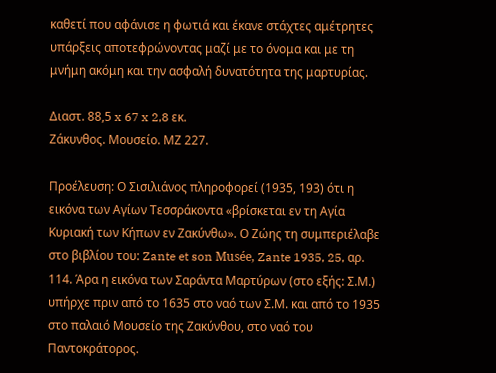καθετί που αφάνισε η φωτιά και έκανε στάχτες αμέτρητες υπάρξεις αποτεφρώνοντας μαζί με το όνομα και με τη μνήμη ακόμη και την ασφαλή δυνατότητα της μαρτυρίας.

Διαστ. 88,5 x 67 x 2,8 εκ.
Ζάκυνθος. Μουσείο. ΜΖ 227.

Προέλευση: Ο Σισιλιάνος πληροφορεί (1935, 193) ότι η εικόνα των Αγίων Τεσσράκοντα «βρίσκεται εν τη Αγία Κυριακή των Κήπων εν Ζακύνθω». Ο Ζώης τη συμπεριέλαβε στο βιβλίου του: Zante et son Musée, Zante 1935, 25, αρ. 114. Άρα η εικόνα των Σαράντα Μαρτύρων (στο εξής: Σ.Μ.) υπήρχε πριν από το 1635 στο ναό των Σ.Μ. και από το 1935 στο παλαιό Μουσείο της Ζακύνθου, στο ναό του Παντοκράτορος.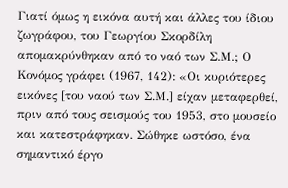Γιατί όμως η εικόνα αυτή και άλλες του ίδιου ζωγράφου, του Γεωργίου Σκορδίλη απομακρύνθηκαν από το ναό των Σ.Μ.; Ο Κονόμος γράφει (1967, 142): «Οι κυριότερες εικόνες [του ναού των Σ.Μ.] είχαν μεταφερθεί, πριν από τους σεισμούς του 1953, στο μουσείο και κατεστράφηκαν. Σώθηκε ωστόσο, ένα σημαντικό έργο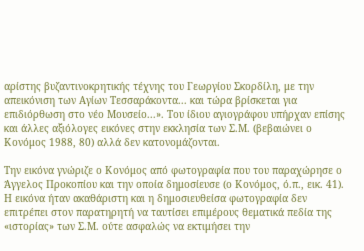αρίστης βυζαντινοκρητικής τέχνης του Γεωργίου Σκορδίλη, με την απεικόνιση των Αγίων Τεσσαράκοντα... και τώρα βρίσκεται για επιδιόρθωση στο νέο Μουσείο...». Του ίδιου αγιογράφου υπήρχαν επίσης και άλλες αξιόλογες εικόνες στην εκκλησία των Σ.Μ. (βεβαιώνει ο Κονόμος 1988, 80) αλλά δεν κατονομάζονται.

Την εικόνα γνώριζε ο Κονόμος από φωτογραφία που του παραχώρησε ο Άγγελος Προκοπίου και την οποία δημοσίευσε (ο Κονόμος, ό.π., εικ. 41). Η εικόνα ήταν ακαθάριστη και η δημοσιευθείσα φωτογραφία δεν επιτρέπει στον παρατηρητή να ταυτίσει επιμέρους θεματικά πεδία της «ιστορίας» των Σ.Μ. ούτε ασφαλώς να εκτιμήσει την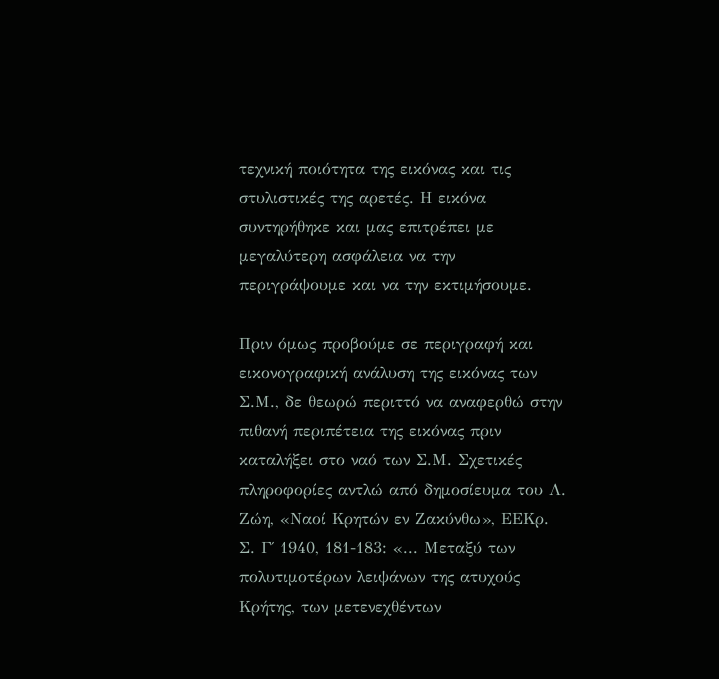τεχνική ποιότητα της εικόνας και τις στυλιστικές της αρετές. Η εικόνα συντηρήθηκε και μας επιτρέπει με μεγαλύτερη ασφάλεια να την περιγράψουμε και να την εκτιμήσουμε.

Πριν όμως προβούμε σε περιγραφή και εικονογραφική ανάλυση της εικόνας των Σ.Μ., δε θεωρώ περιττό να αναφερθώ στην πιθανή περιπέτεια της εικόνας πριν καταλήξει στο ναό των Σ.Μ. Σχετικές πληροφορίες αντλώ από δημοσίευμα του Λ. Ζώη, «Ναοί Κρητών εν Ζακύνθω», ΕΕΚρ. Σ. Γ΄ 1940, 181-183: «... Μεταξύ των πολυτιμοτέρων λειψάνων της ατυχούς Κρήτης, των μετενεχθέντων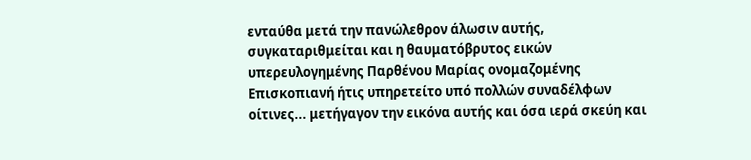ενταύθα μετά την πανώλεθρον άλωσιν αυτής, συγκαταριθμείται και η θαυματόβρυτος εικών υπερευλογημένης Παρθένου Μαρίας ονομαζομένης Επισκοπιανή ήτις υπηρετείτο υπό πολλών συναδέλφων οίτινες... μετήγαγον την εικόνα αυτής και όσα ιερά σκεύη και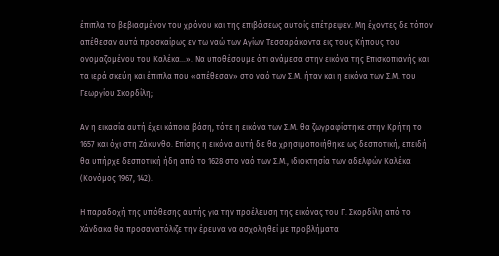έπιπλα το βεβιασμένον του χρόνου και της επιβάσεως αυτοίς επέτρεψεν. Μη έχοντες δε τόπον απέθεσαν αυτά προσκαίρως εν τω ναώ των Αγίων Τεσσαράκοντα εις τους Κήπους του ονομαζομένου του Καλέκα...». Να υποθέσουμε ότι ανάμεσα στην εικόνα της Επισκοπιανής και τα ιερά σκεύη και έπιπλα που «απέθεσαν» στο ναό των Σ.Μ. ήταν και η εικόνα των Σ.Μ. του Γεωργίου Σκορδίλη;

Αν η εικασία αυτή έχει κάποια βάση, τότε η εικόνα των Σ.Μ. θα ζωγραφίστηκε στην Κρήτη το 1657 και όχι στη Ζάκυνθο. Επίσης η εικόνα αυτή δε θα χρησιμοποιήθηκε ως δεσποτική, επειδή θα υπήρχε δεσποτική ήδη από το 1628 στο ναό των Σ.Μ., ιδιοκτησία των αδελφών Καλέκα (Κονόμος 1967, 142).

Η παραδοχή της υπόθεσης αυτής για την προέλευση της εικόνας του Γ. Σκορδίλη από το Χάνδακα θα προσανατόλιζε την έρευνα να ασχοληθεί με προβλήματα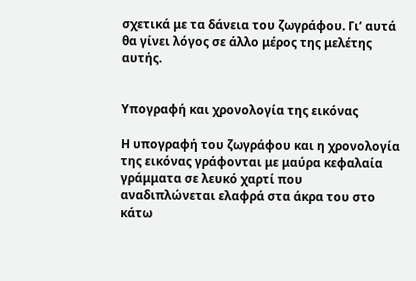σχετικά με τα δάνεια του ζωγράφου. Γι’ αυτά θα γίνει λόγος σε άλλο μέρος της μελέτης αυτής.


Υπογραφή και χρονολογία της εικόνας

Η υπογραφή του ζωγράφου και η χρονολογία της εικόνας γράφονται με μαύρα κεφαλαία γράμματα σε λευκό χαρτί που αναδιπλώνεται ελαφρά στα άκρα του στο κάτω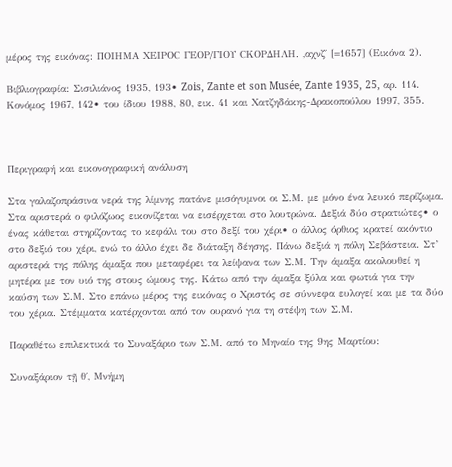μέρος της εικόνας: ΠΟΙΗΜΑ ΧΕΙΡΟC ΓΕΟΡ/ΓΙΟΥ CΚΟΡΔΗΛΗ. ,αχνζ΄ [=1657] (Εικόνα 2).

Βιβλιογραφία: Σισιλιάνος 1935, 193• Zois, Zante et son Musée, Zante 1935, 25, αρ. 114. Κονόμος 1967, 142• του ίδιου 1988, 80, εικ. 41 και Χατζηδάκης-Δρακοπούλου 1997, 355.



Περιγραφή και εικονογραφική ανάλυση

Στα γαλαζοπράσινα νερά της λίμνης πατάνε μισόγυμνοι οι Σ.Μ. με μόνο ένα λευκό περίζωμα. Στα αριστερά ο φιλόζωος εικονίζεται να εισέρχεται στο λουτρώνα. Δεξιά δύο στρατιώτες• ο ένας κάθεται στηρίζοντας το κεφάλι του στο δεξί του χέρι• ο άλλος όρθιος κρατεί ακόντιο στο δεξιό του χέρι, ενώ το άλλο έχει δε διάταξη δέησης. Πάνω δεξιά η πόλη Σεβάστεια. Στ’ αριστερά της πόλης άμαξα που μεταφέρει τα λείψανα των Σ.Μ. Την άμαξα ακολουθεί η μητέρα με τον υιό της στους ώμους της. Κάτω από την άμαξα ξύλα και φωτιά για την καύση των Σ.Μ. Στο επάνω μέρος της εικόνας ο Χριστός σε σύννεφα ευλογεί και με τα δύο του χέρια. Στέμματα κατέρχονται από τον ουρανό για τη στέψη των Σ.Μ.

Παραθέτω επιλεκτικά το Συναξάριο των Σ.Μ. από το Μηναίο της 9ης Μαρτίου:

Συναξάριον τῇ θ΄, Μνήμη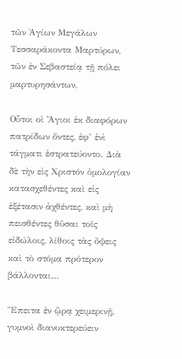τῶν Ἁγίων Μεγάλων Τεσσαράκοντα Μαρτύρων, τῶν ἐν Σεβαστείᾳ τῇ πόλει μαρτυρησάντων,

Οὗτοι οἱ Ἅγιοι ἐκ διαφόρων πατρίδων ὄντες, ἐφ’ ἑνὶ τάγματι ἐστρατεύοντο. Διὰ δὲ τὴν εἰς Χριστόν ὁμολογίαν κατασχεθέντες καὶ εἰς ἐξέτασιν ἀχθέντες, καὶ μὴ πεισθέντες θῦσαι τοῖς εἰδώλοις, λίθοις τὰς ὄψεις καὶ τὸ στόμα πρότερον βάλλονται…

Ἔπειτα ἐν ᾥρᾳ χειμερινῇ, γυμνοὶ διανυκτερεύειν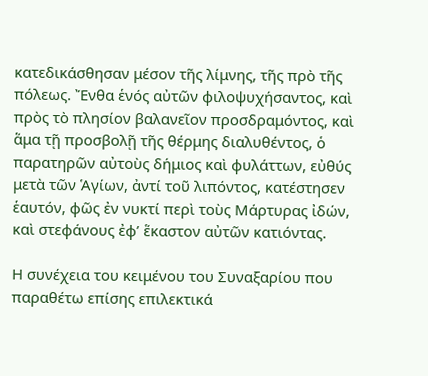κατεδικάσθησαν μέσον τῆς λίμνης, τῆς πρὸ τῆς πόλεως. Ἔνθα ἑνός αὐτῶν φιλοψυχήσαντος, καὶ πρὸς τὸ πλησίον βαλανεῖον προσδραμόντος, καὶ ἅμα τῇ προσβολῇ τῆς θέρμης διαλυθέντος, ὁ παρατηρῶν αὐτοὺς δήμιος καὶ φυλάττων, εὐθύς μετὰ τῶν Ἁγίων, ἀντί τοῦ λιπόντος, κατέστησεν ἑαυτόν, φῶς ἐν νυκτί περὶ τοὺς Μάρτυρας ἰδών, καὶ στεφάνους ἐφ’ ἕκαστον αὐτῶν κατιόντας.

Η συνέχεια του κειμένου του Συναξαρίου που παραθέτω επίσης επιλεκτικά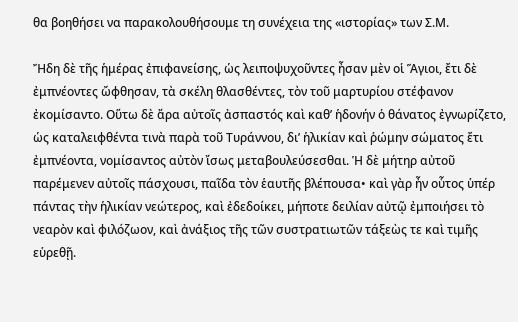θα βοηθήσει να παρακολουθήσουμε τη συνέχεια της «ιστορίας» των Σ.Μ.

Ἤδη δὲ τῆς ἡμέρας ἐπιφανείσης, ὡς λειποψυχοῦντες ἦσαν μὲν οἱ Ἅγιοι, ἔτι δὲ ἐμπνέοντες ὤφθησαν, τὰ σκέλη θλασθέντες, τὸν τοῦ μαρτυρίου στέφανον ἐκομίσαντο. Οὕτω δὲ ἄρα αὐτοῖς ἀσπαστός καὶ καθ’ ἡδονήν ὁ θάνατος ἐγνωρίζετο, ὡς καταλειφθέντα τινὰ παρὰ τοῦ Τυράννου, δι’ ἡλικίαν καὶ ῥώμην σώματος ἔτι ἐμπνέοντα, νομίσαντος αὐτὸν ἴσως μεταβουλεύσεσθαι. Ἡ δὲ μήτηρ αὐτοῦ παρέμενεν αὐτοῖς πάσχουσι, παῖδα τὸν ἑαυτῆς βλέπουσα• καὶ γὰρ ἦν οὗτος ὑπέρ πάντας τὴν ἡλικίαν νεώτερος, καὶ ἐδεδοίκει, μήποτε δειλίαν αὐτῷ ἐμποιήσει τὸ νεαρὸν καὶ φιλόζωον, καὶ ἀνάξιος τῆς τῶν συστρατιωτῶν τάξεὼς τε καὶ τιμῆς εὑρεθῇ.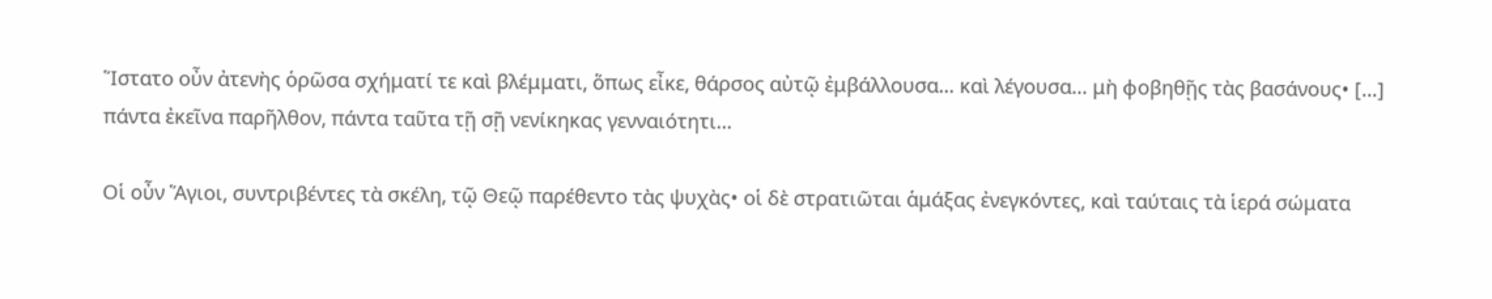Ἵστατο οὖν ἀτενὴς ὁρῶσα σχήματί τε καὶ βλέμματι, ὅπως εἶκε, θάρσος αὐτῷ ἐμβάλλουσα… καὶ λέγουσα… μὴ φοβηθῇς τὰς βασάνους• […] πάντα ἐκεῖνα παρῆλθον, πάντα ταῦτα τῇ σῇ νενίκηκας γενναιότητι…

Οἱ οὖν Ἅγιοι, συντριβέντες τὰ σκέλη, τῷ Θεῷ παρέθεντο τὰς ψυχὰς• οἱ δὲ στρατιῶται ἁμάξας ἐνεγκόντες, καὶ ταύταις τὰ ἱερά σώματα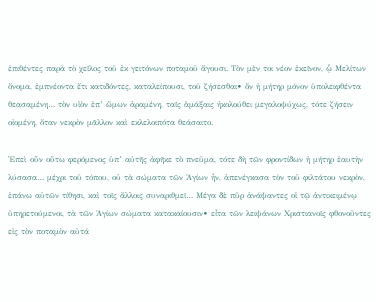ἐπιθέντες παρὰ τὸ χεῖλος τοῦ ἐκ γειτόνων ποταμοῦ ἄγουσι. Τὸν μὲν τοι νέον ἐκεῖνον, ᾧ Μελίτων ὄνομα, ἐμπνέοντα ἔτι κατιδόντες, καταλείπουσι, τοῦ ζήσεσθαι• ὅν ἡ μήτηρ μόνον ὑπολειφθέντα θεασαμένη… τὸν υἱὸν ἐπ’ ὤμων ἀραμένη, ταῖς ἁμάξαις ἠκολούθει μεγαλοψύχως, τότε ζήσειν οἰομένη, ὅταν νεκρὸν μᾶλλον καὶ εκλελοιπότα θεάσαιτο.

Ἐπεὶ οὖν οὕτω φερόμενος ὑπ’ αὐτῆς ἀφῆκε τὸ πνεῦμα, τότε δὴ τῶν φροντίδων ἡ μήτηρ ἑαυτὴν λύσασα… μέχρι τοῦ τόπου, οὐ τὰ σώματα τῶν Ἁγίων ἦν, ἀπενέγκασα τὸν τοῦ φιλτάτου νεκρὸν, ἐπάνω αὐτῶν τίθησι, καὶ τοῖς ἄλλοις συναριθμεῖ… Μέγα δὲ πῦρ ἀνάψαντες οἱ τῷ ἀντικειμένῳ ὑπηρετούμενοι, τὰ τῶν Ἁγίων σώματα κατακαίουσιν• εἶτα τῶν λειψάνων Χριστιανοῖς φθονοῦντες εἰς τὸν ποταμὸν αὐτά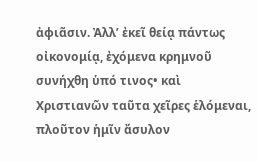ἀφιᾶσιν. Ἀλλ’ ἐκεῖ θείᾳ πάντως οἰκονομίᾳ, ἐχόμενα κρημνοῦ συνήχθη ὑπό τινος• καὶ Χριστιανῶν ταῦτα χεῖρες ἑλόμεναι, πλοῦτον ἡμῖν ἄσυλον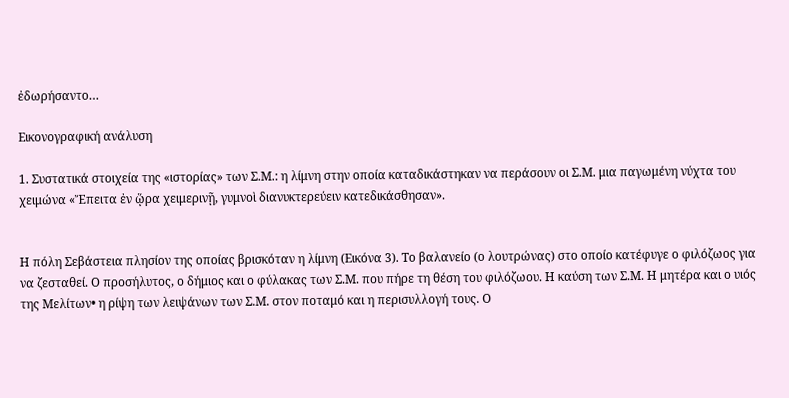ἐδωρήσαντο…

Εικονογραφική ανάλυση

1. Συστατικά στοιχεία της «ιστορίας» των Σ.Μ.: η λίμνη στην οποία καταδικάστηκαν να περάσουν οι Σ.Μ. μια παγωμένη νύχτα του χειμώνα «Ἔπειτα ἐν ᾥρα χειμερινῇ, γυμνοὶ διανυκτερεύειν κατεδικάσθησαν».


Η πόλη Σεβάστεια πλησίον της οποίας βρισκόταν η λίμνη (Εικόνα 3). Το βαλανείο (ο λουτρώνας) στο οποίο κατέφυγε ο φιλόζωος για να ζεσταθεί. Ο προσήλυτος, ο δήμιος και ο φύλακας των Σ.Μ. που πήρε τη θέση του φιλόζωου. Η καύση των Σ.Μ. Η μητέρα και ο υιός της Μελίτων• η ρίψη των λειψάνων των Σ.Μ. στον ποταμό και η περισυλλογή τους. Ο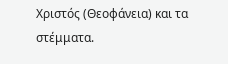Χριστός (Θεοφάνεια) και τα στέμματα.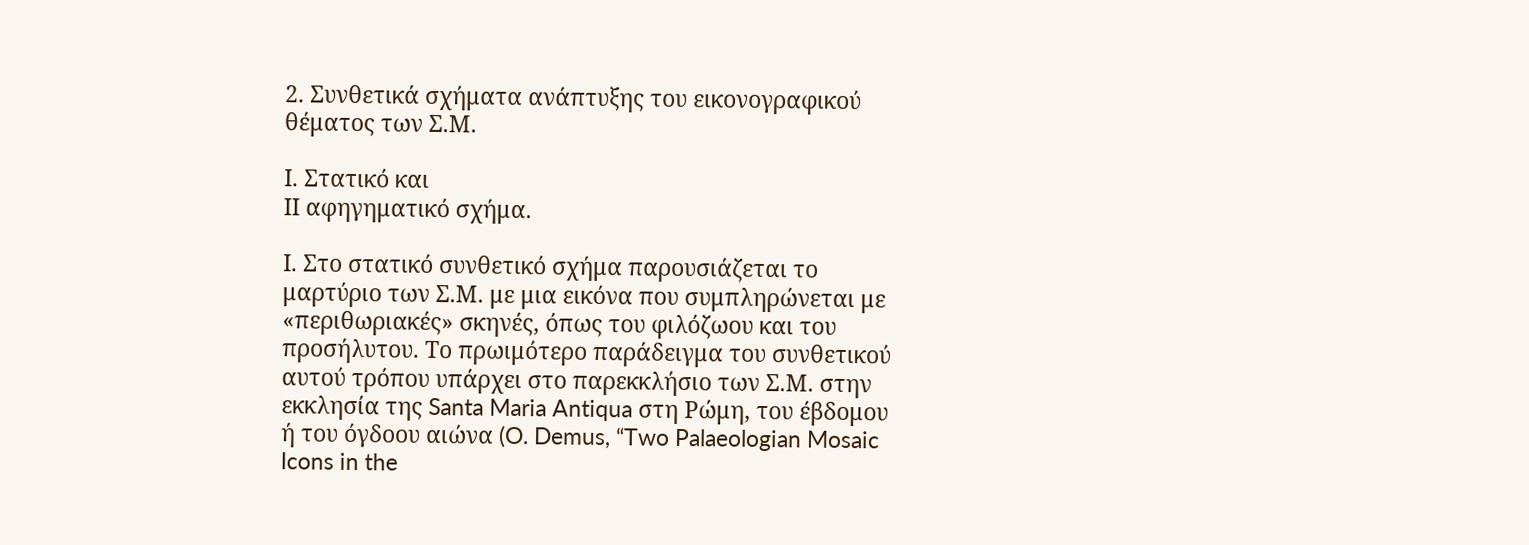2. Συνθετικά σχήματα ανάπτυξης του εικονογραφικού θέματος των Σ.Μ.

Ι. Στατικό και
ΙΙ αφηγηματικό σχήμα.

Ι. Στο στατικό συνθετικό σχήμα παρουσιάζεται το μαρτύριο των Σ.Μ. με μια εικόνα που συμπληρώνεται με «περιθωριακές» σκηνές, όπως του φιλόζωου και του προσήλυτου. Το πρωιμότερο παράδειγμα του συνθετικού αυτού τρόπου υπάρχει στο παρεκκλήσιο των Σ.Μ. στην εκκλησία της Santa Maria Antiqua στη Ρώμη, του έβδομου ή του όγδοου αιώνα (O. Demus, “Two Palaeologian Mosaic Icons in the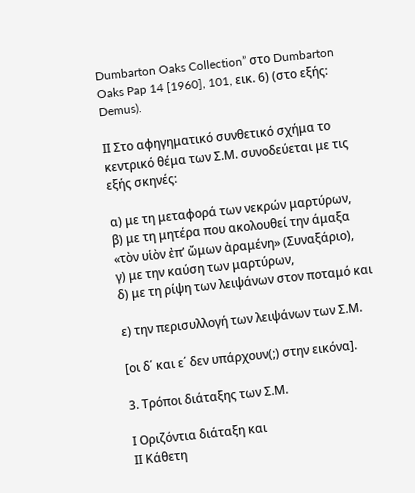Dumbarton Oaks Collection” στο Dumbarton Oaks Pap 14 [1960], 101, εικ. 6) (στο εξής: Demus).

ΙΙ Στο αφηγηματικό συνθετικό σχήμα το κεντρικό θέμα των Σ.Μ. συνοδεύεται με τις εξής σκηνές:

α) με τη μεταφορά των νεκρών μαρτύρων,
β) με τη μητέρα που ακολουθεί την άμαξα «τὸν υἱὸν ἐπ’ ὤμων ἀραμένη» (Συναξάριο),
γ) με την καύση των μαρτύρων,
δ) με τη ρίψη των λειψάνων στον ποταμό και

ε) την περισυλλογή των λειψάνων των Σ.Μ.

[οι δ΄ και ε΄ δεν υπάρχουν(;) στην εικόνα].

3. Τρόποι διάταξης των Σ.Μ.

Ι Οριζόντια διάταξη και
ΙΙ Κάθετη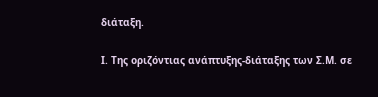διάταξη.

Ι. Της οριζόντιας ανάπτυξης-διάταξης των Σ.Μ. σε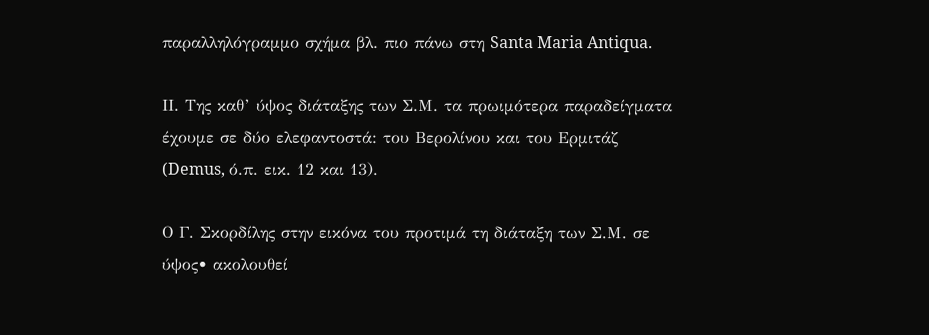παραλληλόγραμμο σχήμα βλ. πιο πάνω στη Santa Maria Antiqua.

ΙΙ. Της καθ’ ύψος διάταξης των Σ.Μ. τα πρωιμότερα παραδείγματα έχουμε σε δύο ελεφαντοστά: του Βερολίνου και του Ερμιτάζ (Demus, ό.π. εικ. 12 και 13).

Ο Γ. Σκορδίλης στην εικόνα του προτιμά τη διάταξη των Σ.Μ. σε ύψος• ακολουθεί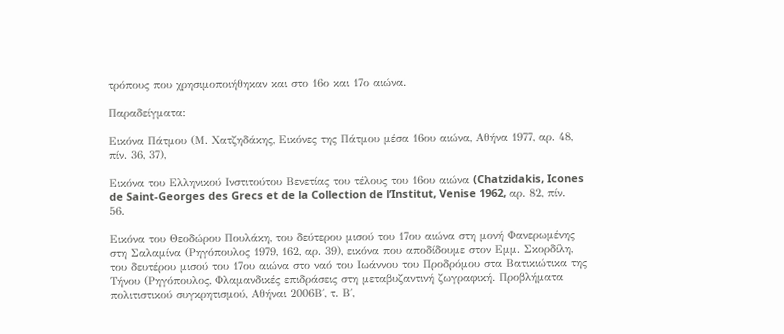τρόπους που χρησιμοποιήθηκαν και στο 16ο και 17ο αιώνα.

Παραδείγματα:

Εικόνα Πάτμου (Μ. Χατζηδάκης, Εικόνες της Πάτμου μέσα 16ου αιώνα, Αθήνα 1977, αρ. 48, πίν. 36, 37),

Εικόνα του Ελληνικού Ινστιτούτου Βενετίας του τέλους του 16ου αιώνα (Chatzidakis, Icones de Saint-Georges des Grecs et de la Collection de l’Institut, Venise 1962, αρ. 82, πίν. 56.

Εικόνα του Θεοδώρου Πουλάκη, του δεύτερου μισού του 17ου αιώνα στη μονή Φανερωμένης στη Σαλαμίνα (Ρηγόπουλος 1979, 162, αρ. 39), εικόνα που αποδίδουμε στον Εμμ. Σκορδίλη, του δευτέρου μισού του 17ου αιώνα στο ναό του Ιωάννου του Προδρόμου στα Βατικιώτικα της Τήνου (Ρηγόπουλος, Φλαμανδικές επιδράσεις στη μεταβυζαντινή ζωγραφική. Προβλήματα πολιτιστικού συγκρητισμού, Αθήναι 2006Β΄, τ. Β΄,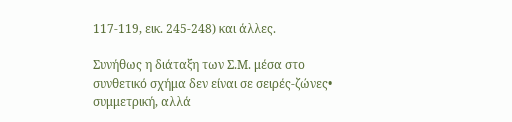117-119, εικ. 245-248) και άλλες.

Συνήθως η διάταξη των Σ.Μ. μέσα στο συνθετικό σχήμα δεν είναι σε σειρές-ζώνες• συμμετρική, αλλά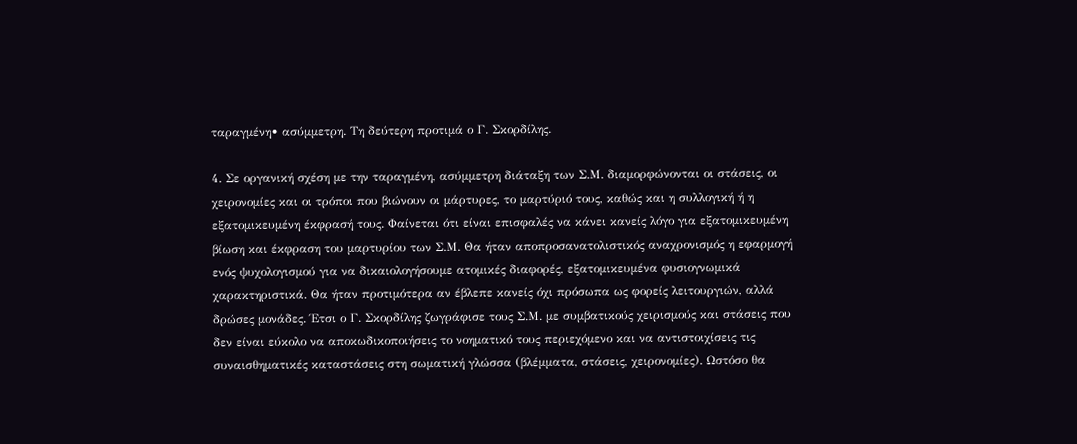ταραγμένη• ασύμμετρη. Τη δεύτερη προτιμά ο Γ. Σκορδίλης.

4. Σε οργανική σχέση με την ταραγμένη, ασύμμετρη διάταξη των Σ.Μ. διαμορφώνονται οι στάσεις, οι χειρονομίες και οι τρόποι που βιώνουν οι μάρτυρες, το μαρτύριό τους, καθώς και η συλλογική ή η εξατομικευμένη έκφρασή τους. Φαίνεται ότι είναι επισφαλές να κάνει κανείς λόγο για εξατομικευμένη βίωση και έκφραση του μαρτυρίου των Σ.Μ. Θα ήταν αποπροσανατολιστικός αναχρονισμός η εφαρμογή ενός ψυχολογισμού για να δικαιολογήσουμε ατομικές διαφορές, εξατομικευμένα φυσιογνωμικά χαρακτηριστικά. Θα ήταν προτιμότερα αν έβλεπε κανείς όχι πρόσωπα ως φορείς λειτουργιών, αλλά δρώσες μονάδες. Έτσι ο Γ. Σκορδίλης ζωγράφισε τους Σ.Μ. με συμβατικούς χειρισμούς και στάσεις που δεν είναι εύκολο να αποκωδικοποιήσεις το νοηματικό τους περιεχόμενο και να αντιστοιχίσεις τις συναισθηματικές καταστάσεις στη σωματική γλώσσα (βλέμματα, στάσεις, χειρονομίες). Ωστόσο θα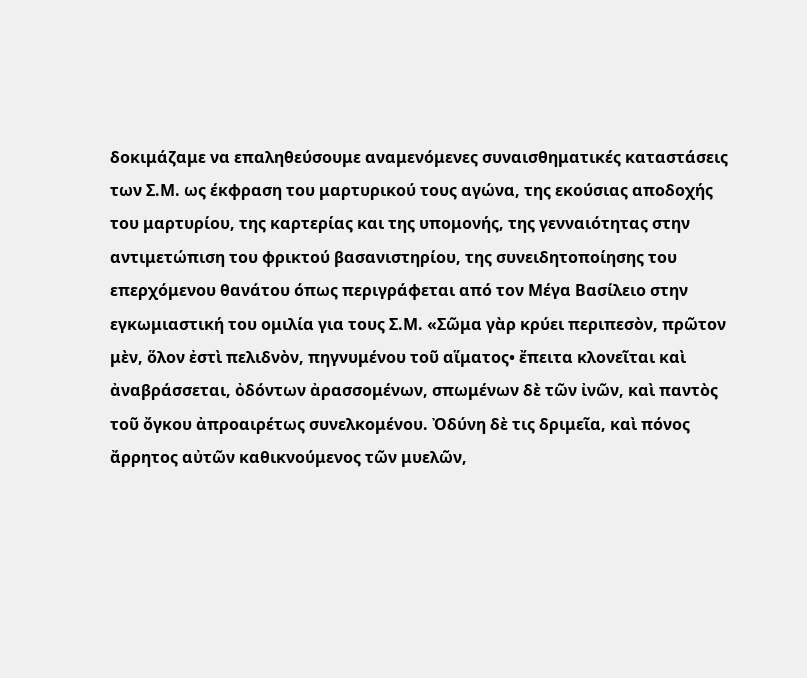δοκιμάζαμε να επαληθεύσουμε αναμενόμενες συναισθηματικές καταστάσεις των Σ.Μ. ως έκφραση του μαρτυρικού τους αγώνα, της εκούσιας αποδοχής του μαρτυρίου, της καρτερίας και της υπομονής, της γενναιότητας στην αντιμετώπιση του φρικτού βασανιστηρίου, της συνειδητοποίησης του επερχόμενου θανάτου όπως περιγράφεται από τον Μέγα Βασίλειο στην εγκωμιαστική του ομιλία για τους Σ.Μ. «Σῶμα γὰρ κρύει περιπεσὸν, πρῶτον μὲν, ὅλον ἐστὶ πελιδνὸν, πηγνυμένου τοῦ αἵματος• ἔπειτα κλονεῖται καὶ ἀναβράσσεται, ὀδόντων ἀρασσομένων, σπωμένων δὲ τῶν ἰνῶν, καὶ παντὸς τοῦ ὄγκου ἀπροαιρέτως συνελκομένου. Ὀδύνη δὲ τις δριμεῖα, καὶ πόνος ἄρρητος αὐτῶν καθικνούμενος τῶν μυελῶν,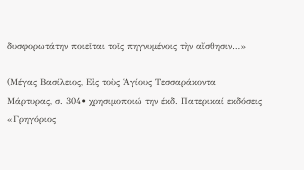δυσφορωτάτην ποιεῖται τοῖς πηγνυμένοις τὴν αἴσθησιν…»

(Μέγας Βασίλειος, Εἰς τοὺς Ἁγίους Τεσσαράκοντα Μάρτυρας, σ. 304• χρησιμοποιώ την έκδ. Πατερικαί εκδόσεις «Γρηγόριος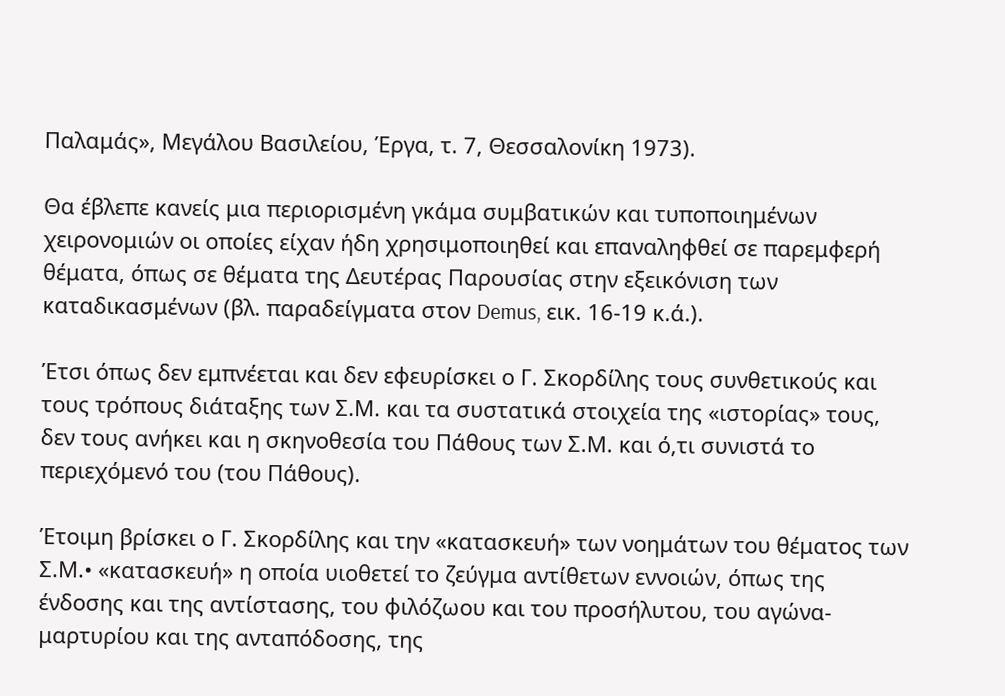Παλαμάς», Μεγάλου Βασιλείου, Έργα, τ. 7, Θεσσαλονίκη 1973).

Θα έβλεπε κανείς μια περιορισμένη γκάμα συμβατικών και τυποποιημένων χειρονομιών οι οποίες είχαν ήδη χρησιμοποιηθεί και επαναληφθεί σε παρεμφερή θέματα, όπως σε θέματα της Δευτέρας Παρουσίας στην εξεικόνιση των καταδικασμένων (βλ. παραδείγματα στον Demus, εικ. 16-19 κ.ά.).

Έτσι όπως δεν εμπνέεται και δεν εφευρίσκει ο Γ. Σκορδίλης τους συνθετικούς και τους τρόπους διάταξης των Σ.Μ. και τα συστατικά στοιχεία της «ιστορίας» τους, δεν τους ανήκει και η σκηνοθεσία του Πάθους των Σ.Μ. και ό,τι συνιστά το περιεχόμενό του (του Πάθους).

Έτοιμη βρίσκει ο Γ. Σκορδίλης και την «κατασκευή» των νοημάτων του θέματος των Σ.Μ.• «κατασκευή» η οποία υιοθετεί το ζεύγμα αντίθετων εννοιών, όπως της ένδοσης και της αντίστασης, του φιλόζωου και του προσήλυτου, του αγώνα-μαρτυρίου και της ανταπόδοσης, της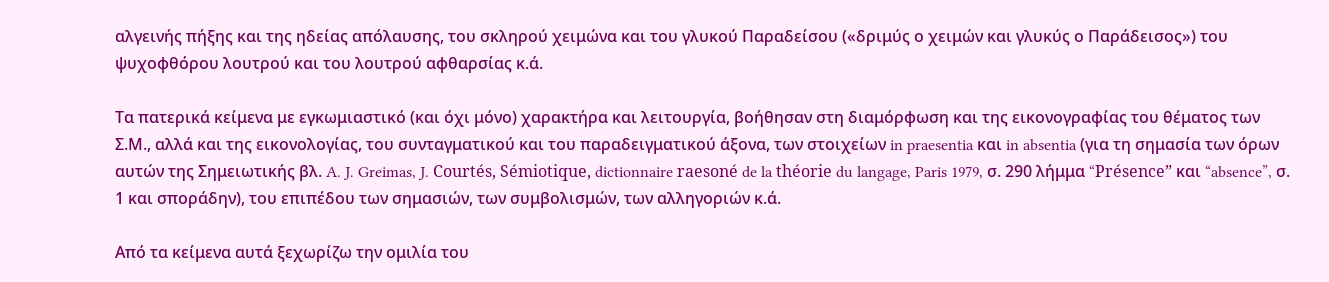αλγεινής πήξης και της ηδείας απόλαυσης, του σκληρού χειμώνα και του γλυκού Παραδείσου («δριμύς ο χειμών και γλυκύς ο Παράδεισος») του ψυχοφθόρου λουτρού και του λουτρού αφθαρσίας κ.ά.

Τα πατερικά κείμενα με εγκωμιαστικό (και όχι μόνο) χαρακτήρα και λειτουργία, βοήθησαν στη διαμόρφωση και της εικονογραφίας του θέματος των Σ.Μ., αλλά και της εικονολογίας, του συνταγματικού και του παραδειγματικού άξονα, των στοιχείων in praesentia και in absentia (για τη σημασία των όρων αυτών της Σημειωτικής βλ. A. J. Greimas, J. Courtés, Sémiotique, dictionnaire raesoné de la théorie du langage, Paris 1979, σ. 290 λήμμα “Présence” και “absence”, σ. 1 και σποράδην), του επιπέδου των σημασιών, των συμβολισμών, των αλληγοριών κ.ά.

Από τα κείμενα αυτά ξεχωρίζω την ομιλία του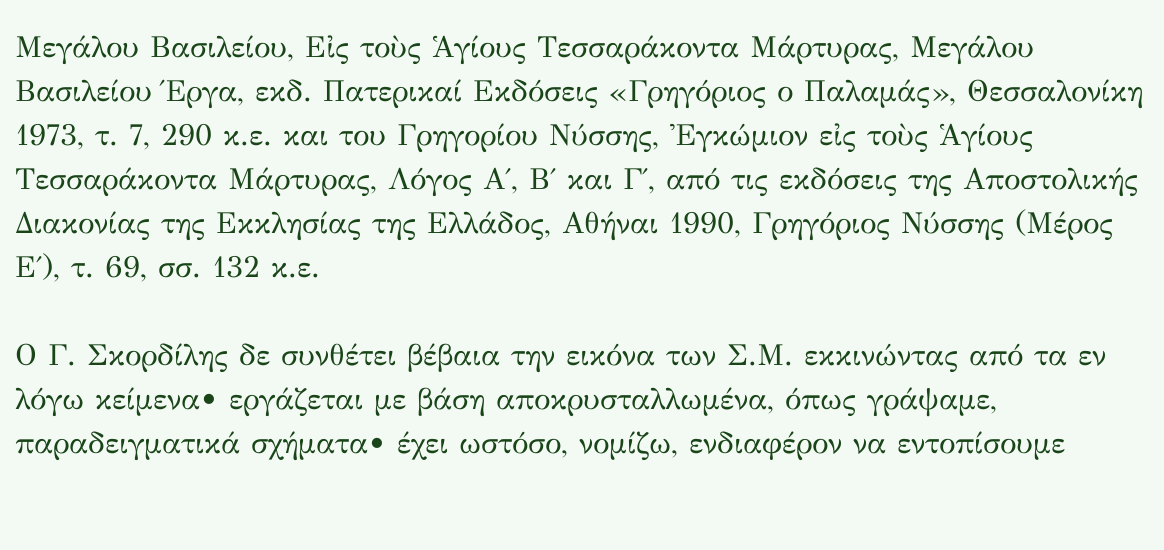Μεγάλου Βασιλείου, Εἰς τοὺς Ἁγίους Τεσσαράκοντα Μάρτυρας, Μεγάλου Βασιλείου Έργα, εκδ. Πατερικαί Εκδόσεις «Γρηγόριος ο Παλαμάς», Θεσσαλονίκη 1973, τ. 7, 290 κ.ε. και του Γρηγορίου Νύσσης, Ἐγκώμιον εἰς τοὺς Ἁγίους Τεσσαράκοντα Μάρτυρας, Λόγος Α΄, Β΄ και Γ΄, από τις εκδόσεις της Αποστολικής Διακονίας της Εκκλησίας της Ελλάδος, Αθήναι 1990, Γρηγόριος Νύσσης (Μέρος Ε΄), τ. 69, σσ. 132 κ.ε.

Ο Γ. Σκορδίλης δε συνθέτει βέβαια την εικόνα των Σ.Μ. εκκινώντας από τα εν λόγω κείμενα• εργάζεται με βάση αποκρυσταλλωμένα, όπως γράψαμε, παραδειγματικά σχήματα• έχει ωστόσο, νομίζω, ενδιαφέρον να εντοπίσουμε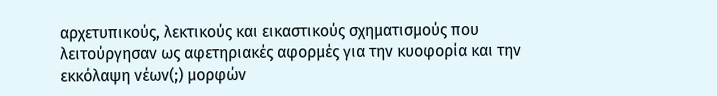αρχετυπικούς, λεκτικούς και εικαστικούς σχηματισμούς που λειτούργησαν ως αφετηριακές αφορμές για την κυοφορία και την εκκόλαψη νέων(;) μορφών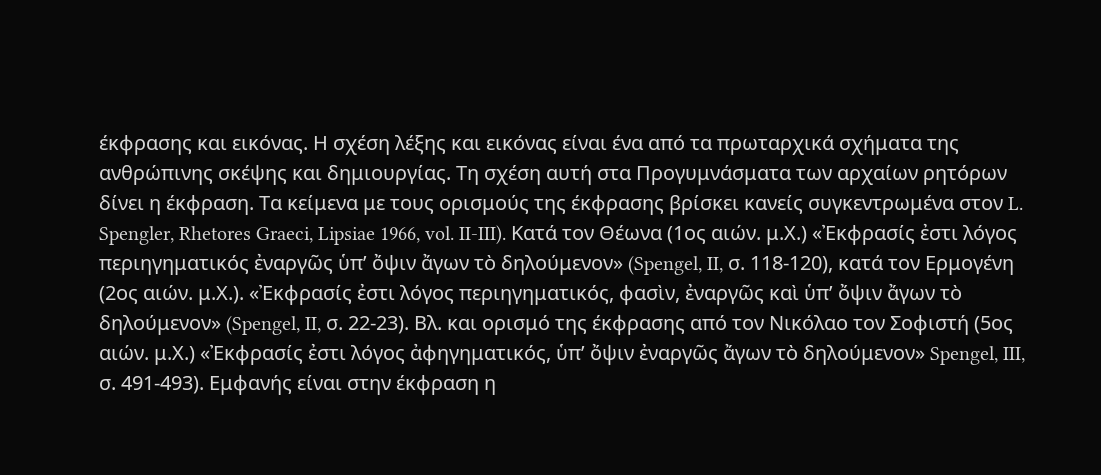έκφρασης και εικόνας. Η σχέση λέξης και εικόνας είναι ένα από τα πρωταρχικά σχήματα της ανθρώπινης σκέψης και δημιουργίας. Τη σχέση αυτή στα Προγυμνάσματα των αρχαίων ρητόρων δίνει η έκφραση. Τα κείμενα με τους ορισμούς της έκφρασης βρίσκει κανείς συγκεντρωμένα στον L. Spengler, Rhetores Graeci, Lipsiae 1966, vol. II-III). Κατά τον Θέωνα (1ος αιών. μ.Χ.) «Ἐκφρασίς ἐστι λόγος περιηγηματικός ἐναργῶς ὑπ’ ὄψιν ἄγων τὸ δηλούμενον» (Spengel, II, σ. 118-120), κατά τον Ερμογένη (2ος αιών. μ.Χ.). «Ἐκφρασίς ἐστι λόγος περιηγηματικός, φασὶν, ἐναργῶς καὶ ὑπ’ ὄψιν ἄγων τὸ δηλούμενον» (Spengel, II, σ. 22-23). Βλ. και ορισμό της έκφρασης από τον Νικόλαο τον Σοφιστή (5ος αιών. μ.Χ.) «Ἐκφρασίς ἐστι λόγος ἀφηγηματικός, ὑπ’ ὄψιν ἐναργῶς ἄγων τὸ δηλούμενον» Spengel, III, σ. 491-493). Εμφανής είναι στην έκφραση η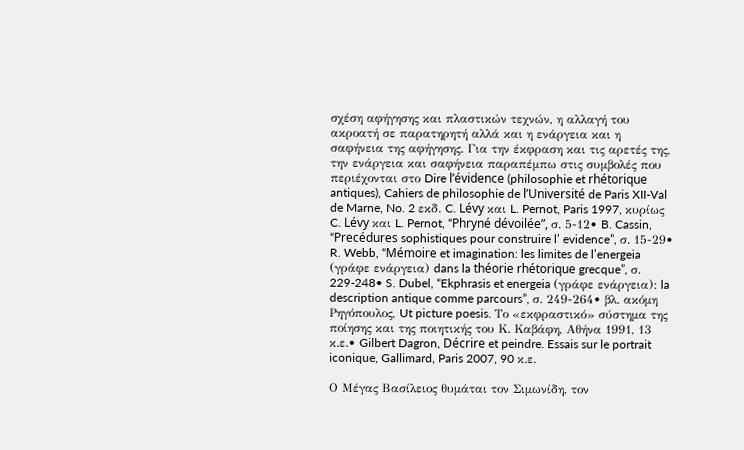σχέση αφήγησης και πλαστικών τεχνών, η αλλαγή του ακροατή σε παρατηρητή αλλά και η ενάργεια και η σαφήνεια της αφήγησης. Για την έκφραση και τις αρετές της, την ενάργεια και σαφήνεια παραπέμπω στις συμβολές που περιέχονται στο Dire l’évidence (philosophie et rhétorique antiques), Cahiers de philosophie de l’Université de Paris XII-Val de Marne, No. 2 εκδ. C. Lévy και L. Pernot, Paris 1997, κυρίως C. Lévy και L. Pernot, “Phryné dévoilée”, σ. 5-12• B. Cassin, “Precédures sophistiques pour construire l’ evidence”, σ. 15-29• R. Webb, “Mémoire et imagination: les limites de l’energeia (γράφε ενάργεια) dans la théorie rhétorique grecque”, σ. 229-248• S. Dubel, “Ekphrasis et energeia (γράφε ενάργεια): la description antique comme parcours”, σ. 249-264• βλ. ακόμη Ρηγόπουλος, Ut picture poesis. Το «εκφραστικό» σύστημα της ποίησης και της ποιητικής του Κ. Καβάφη, Αθήνα 1991, 13 κ.ε.• Gilbert Dagron, Décrire et peindre. Essais sur le portrait iconique, Gallimard, Paris 2007, 90 κ.ε.

Ο Μέγας Βασίλειος θυμάται τον Σιμωνίδη, τον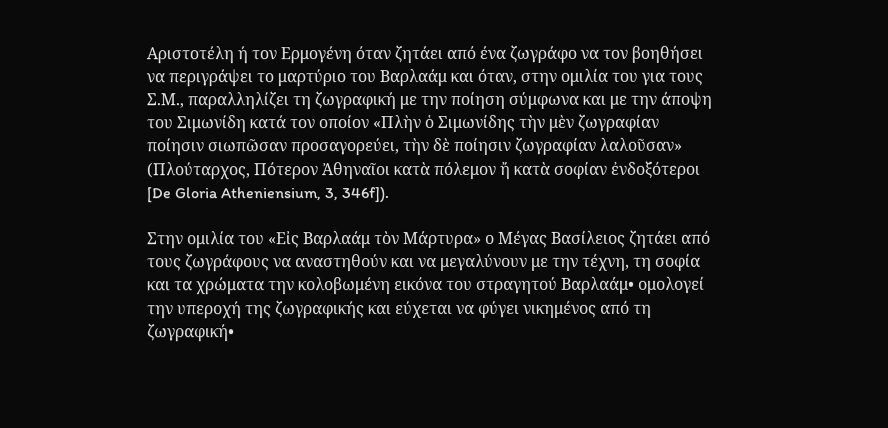Αριστοτέλη ή τον Ερμογένη όταν ζητάει από ένα ζωγράφο να τον βοηθήσει να περιγράψει το μαρτύριο του Βαρλαάμ και όταν, στην ομιλία του για τους Σ.Μ., παραλληλίζει τη ζωγραφική με την ποίηση σύμφωνα και με την άποψη του Σιμωνίδη κατά τον οποίον «Πλὴν ὁ Σιμωνίδης τὴν μὲν ζωγραφίαν ποίησιν σιωπῶσαν προσαγορεύει, τὴν δὲ ποίησιν ζωγραφίαν λαλοῦσαν» (Πλούταρχος, Πότερον Ἀθηναῖοι κατὰ πόλεμον ἤ κατὰ σοφίαν ἐνδοξότεροι [De Gloria Atheniensium, 3, 346f]).

Στην ομιλία του «Εἰς Βαρλαάμ τὸν Μάρτυρα» ο Μέγας Βασίλειος ζητάει από τους ζωγράφους να αναστηθούν και να μεγαλύνουν με την τέχνη, τη σοφία και τα χρώματα την κολοβωμένη εικόνα του στραγητού Βαρλαάμ• ομολογεί την υπεροχή της ζωγραφικής και εύχεται να φύγει νικημένος από τη ζωγραφική•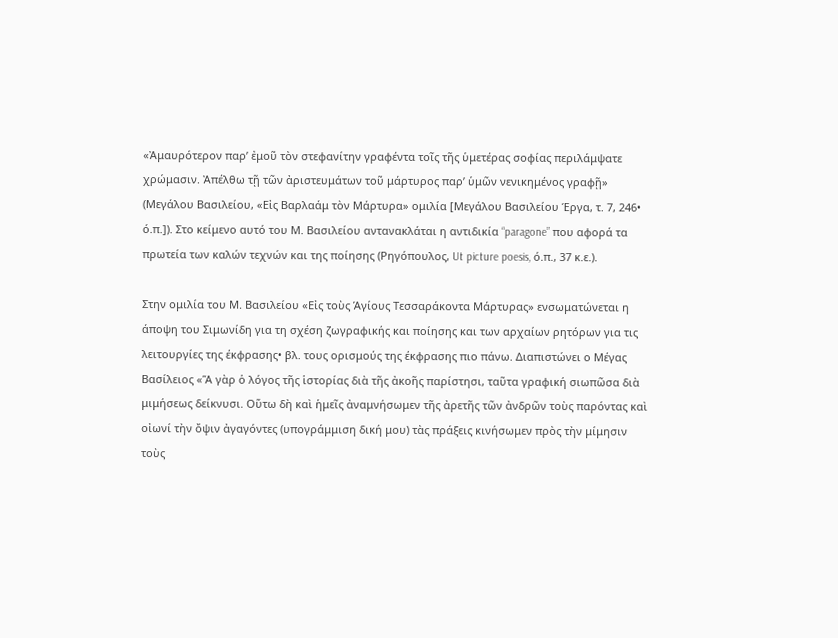«Ἀμαυρότερον παρ’ ἐμοῦ τὸν στεφανίτην γραφέντα τοῖς τῆς ὑμετέρας σοφίας περιλάμψατε χρώμασιν. Ἀπέλθω τῇ τῶν ἀριστευμάτων τοῦ μάρτυρος παρ’ ὑμῶν νενικημένος γραφῇ» (Μεγάλου Βασιλείου, «Εἰς Βαρλαάμ τὸν Μάρτυρα» ομιλία [Μεγάλου Βασιλείου Έργα, τ. 7, 246• ό.π.]). Στο κείμενο αυτό του Μ. Βασιλείου αντανακλάται η αντιδικία “paragone” που αφορά τα πρωτεία των καλών τεχνών και της ποίησης (Ρηγόπουλος, Ut picture poesis, ό.π., 37 κ.ε.).

Στην ομιλία του Μ. Βασιλείου «Εἰς τοὺς Ἁγίους Τεσσαράκοντα Μάρτυρας» ενσωματώνεται η άποψη του Σιμωνίδη για τη σχέση ζωγραφικής και ποίησης και των αρχαίων ρητόρων για τις λειτουργίες της έκφρασης• βλ. τους ορισμούς της έκφρασης πιο πάνω. Διαπιστώνει ο Μέγας Βασίλειος «Ἅ γὰρ ὁ λόγος τῆς ἱστορίας διὰ τῆς ἀκοῆς παρίστησι, ταῦτα γραφική σιωπῶσα διὰ μιμήσεως δείκνυσι. Οὕτω δὴ καὶ ἡμεῖς ἀναμνήσωμεν τῆς ἀρετῆς τῶν ἀνδρῶν τοὺς παρόντας καὶ οἰωνί τὴν ὄψιν ἀγαγόντες (υπογράμμιση δική μου) τὰς πράξεις κινήσωμεν πρὸς τὴν μίμησιν τοὺς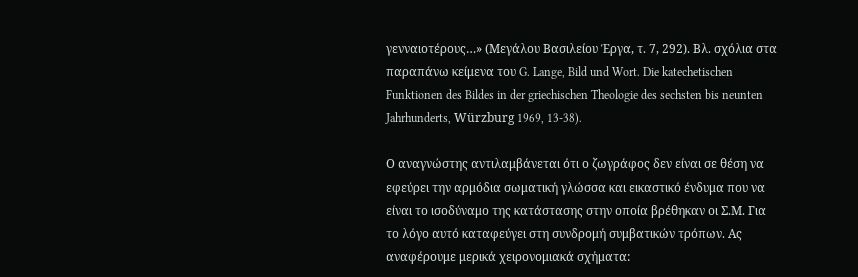γενναιοτέρους…» (Μεγάλου Βασιλείου Έργα, τ. 7, 292). Βλ. σχόλια στα παραπάνω κείμενα του G. Lange, Bild und Wort. Die katechetischen Funktionen des Bildes in der griechischen Theologie des sechsten bis neunten Jahrhunderts, Würzburg 1969, 13-38).

Ο αναγνώστης αντιλαμβάνεται ότι ο ζωγράφος δεν είναι σε θέση να εφεύρει την αρμόδια σωματική γλώσσα και εικαστικό ένδυμα που να είναι το ισοδύναμο της κατάστασης στην οποία βρέθηκαν οι Σ.Μ. Για το λόγο αυτό καταφεύγει στη συνδρομή συμβατικών τρόπων. Ας αναφέρουμε μερικά χειρονομιακά σχήματα: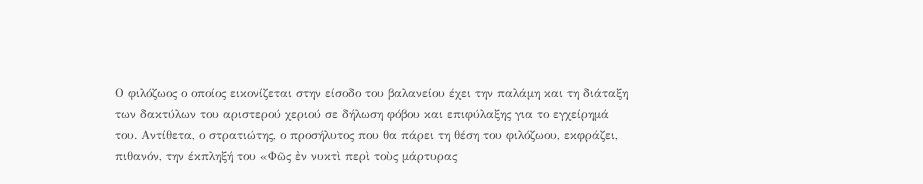Ο φιλόζωος ο οποίος εικονίζεται στην είσοδο του βαλανείου έχει την παλάμη και τη διάταξη των δακτύλων του αριστερού χεριού σε δήλωση φόβου και επιφύλαξης για το εγχείρημά του. Αντίθετα, ο στρατιώτης, ο προσήλυτος που θα πάρει τη θέση του φιλόζωου, εκφράζει, πιθανόν, την έκπληξή του «Φῶς ἐν νυκτὶ περὶ τοὺς μάρτυρας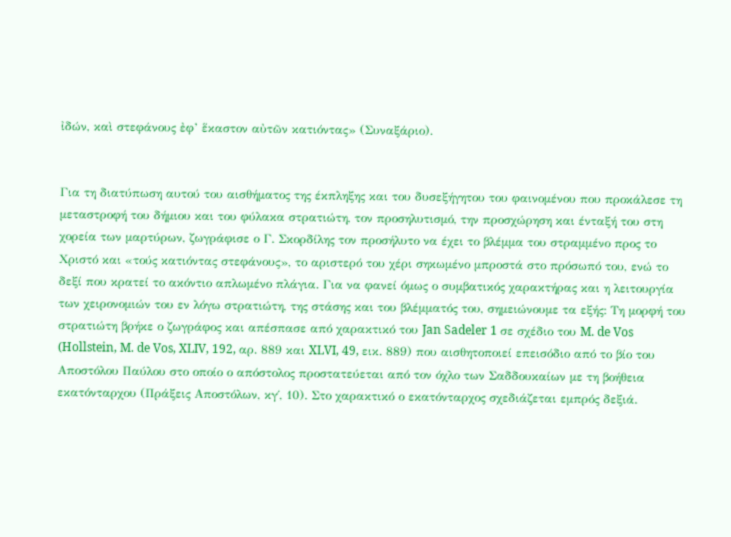ἰδών, καὶ στεφάνους ἐφ’ ἕκαστον αὐτῶν κατιόντας» (Συναξάριο).


Για τη διατύπωση αυτού του αισθήματος της έκπληξης και του δυσεξήγητου του φαινομένου που προκάλεσε τη μεταστροφή του δήμιου και του φύλακα στρατιώτη, τον προσηλυτισμό, την προσχώρηση και ένταξή του στη χορεία των μαρτύρων, ζωγράφισε ο Γ. Σκορδίλης τον προσήλυτο να έχει το βλέμμα του στραμμένο προς το Χριστό και «τούς κατιόντας στεφάνους», το αριστερό του χέρι σηκωμένο μπροστά στο πρόσωπό του, ενώ το δεξί που κρατεί το ακόντιο απλωμένο πλάγια. Για να φανεί όμως ο συμβατικός χαρακτήρας και η λειτουργία των χειρονομιών του εν λόγω στρατιώτη, της στάσης και του βλέμματός του, σημειώνουμε τα εξής: Τη μορφή του στρατιώτη βρήκε ο ζωγράφος και απέσπασε από χαρακτικό του Jan Sadeler 1 σε σχέδιο του M. de Vos (Hollstein, M. de Vos, XLIV, 192, αρ. 889 και XLVI, 49, εικ. 889) που αισθητοποιεί επεισόδιο από το βίο του Αποστόλου Παύλου στο οποίο ο απόστολος προστατεύεται από τον όχλο των Σαδδουκαίων με τη βοήθεια εκατόνταρχου (Πράξεις Αποστόλων, κγ΄, 10). Στο χαρακτικό ο εκατόνταρχος σχεδιάζεται εμπρός δεξιά.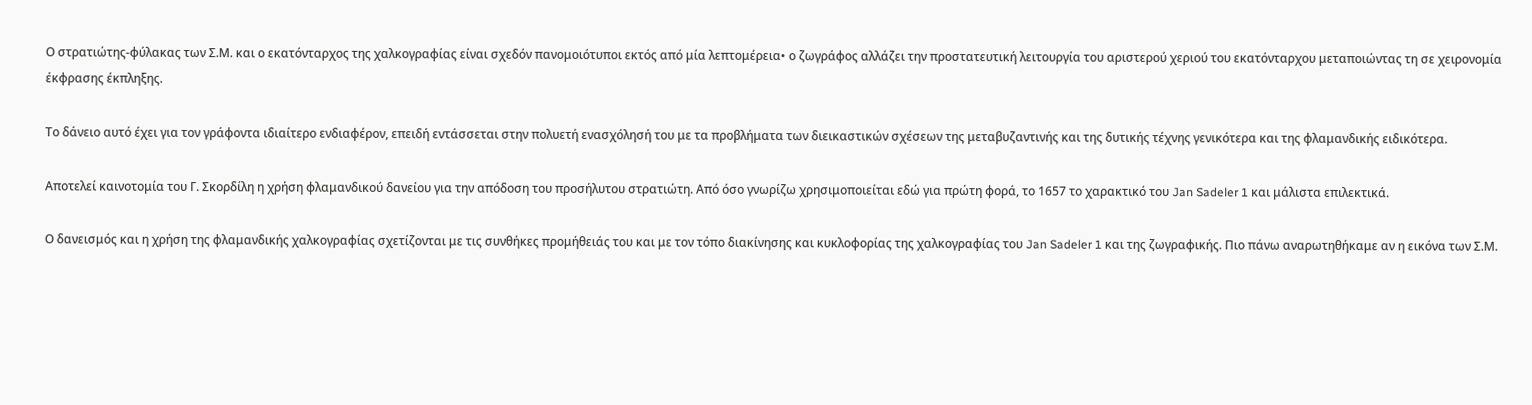Ο στρατιώτης-φύλακας των Σ.Μ. και ο εκατόνταρχος της χαλκογραφίας είναι σχεδόν πανομοιότυποι εκτός από μία λεπτομέρεια• ο ζωγράφος αλλάζει την προστατευτική λειτουργία του αριστερού χεριού του εκατόνταρχου μεταποιώντας τη σε χειρονομία έκφρασης έκπληξης.

Το δάνειο αυτό έχει για τον γράφοντα ιδιαίτερο ενδιαφέρον, επειδή εντάσσεται στην πολυετή ενασχόλησή του με τα προβλήματα των διεικαστικών σχέσεων της μεταβυζαντινής και της δυτικής τέχνης γενικότερα και της φλαμανδικής ειδικότερα.

Αποτελεί καινοτομία του Γ. Σκορδίλη η χρήση φλαμανδικού δανείου για την απόδοση του προσήλυτου στρατιώτη. Από όσο γνωρίζω χρησιμοποιείται εδώ για πρώτη φορά, το 1657 το χαρακτικό του Jan Sadeler 1 και μάλιστα επιλεκτικά.

Ο δανεισμός και η χρήση της φλαμανδικής χαλκογραφίας σχετίζονται με τις συνθήκες προμήθειάς του και με τον τόπο διακίνησης και κυκλοφορίας της χαλκογραφίας του Jan Sadeler 1 και της ζωγραφικής. Πιο πάνω αναρωτηθήκαμε αν η εικόνα των Σ.Μ.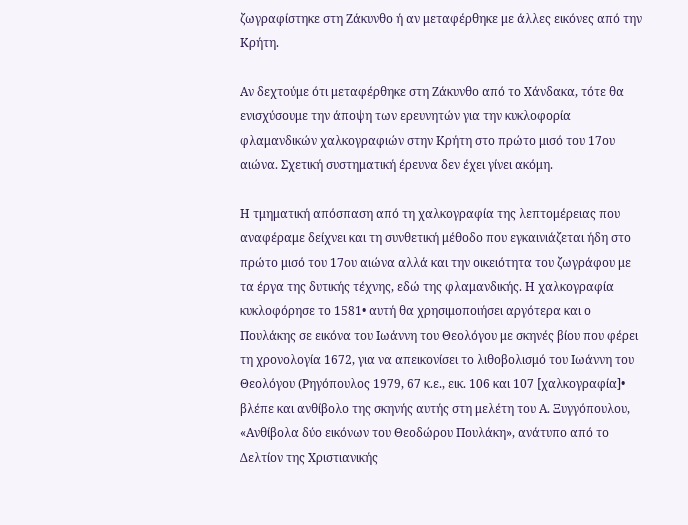ζωγραφίστηκε στη Ζάκυνθο ή αν μεταφέρθηκε με άλλες εικόνες από την Κρήτη.

Αν δεχτούμε ότι μεταφέρθηκε στη Ζάκυνθο από το Χάνδακα, τότε θα ενισχύσουμε την άποψη των ερευνητών για την κυκλοφορία φλαμανδικών χαλκογραφιών στην Κρήτη στο πρώτο μισό του 17ου αιώνα. Σχετική συστηματική έρευνα δεν έχει γίνει ακόμη.

Η τμηματική απόσπαση από τη χαλκογραφία της λεπτομέρειας που αναφέραμε δείχνει και τη συνθετική μέθοδο που εγκαινιάζεται ήδη στο πρώτο μισό του 17ου αιώνα αλλά και την οικειότητα του ζωγράφου με τα έργα της δυτικής τέχνης, εδώ της φλαμανδικής. Η χαλκογραφία κυκλοφόρησε το 1581• αυτή θα χρησιμοποιήσει αργότερα και ο Πουλάκης σε εικόνα του Ιωάννη του Θεολόγου με σκηνές βίου που φέρει τη χρονολογία 1672, για να απεικονίσει το λιθοβολισμό του Ιωάννη του Θεολόγου (Ρηγόπουλος 1979, 67 κ.ε., εικ. 106 και 107 [χαλκογραφία]• βλέπε και ανθίβολο της σκηνής αυτής στη μελέτη του Α. Ξυγγόπουλου, «Ανθίβολα δύο εικόνων του Θεοδώρου Πουλάκη», ανάτυπο από το Δελτίον της Χριστιανικής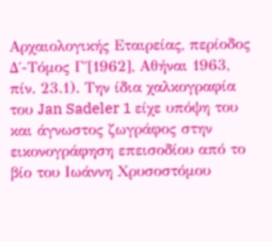Αρχαιολογικής Εταιρείας, περίοδος Δ΄-Τόμος Γ΄[1962], Αθήναι 1963, πίν. 23.1). Την ίδια χαλκογραφία του Jan Sadeler 1 είχε υπόψη του και άγνωστος ζωγράφος στην εικονογράφηση επεισοδίου από το βίο του Ιωάννη Χρυσοστόμου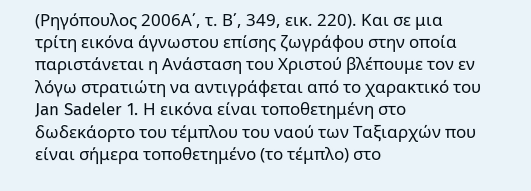(Ρηγόπουλος 2006Α΄, τ. Β΄, 349, εικ. 220). Και σε μια τρίτη εικόνα άγνωστου επίσης ζωγράφου στην οποία παριστάνεται η Ανάσταση του Χριστού βλέπουμε τον εν λόγω στρατιώτη να αντιγράφεται από το χαρακτικό του Jan Sadeler 1. Η εικόνα είναι τοποθετημένη στο δωδεκάορτο του τέμπλου του ναού των Ταξιαρχών που είναι σήμερα τοποθετημένο (το τέμπλο) στο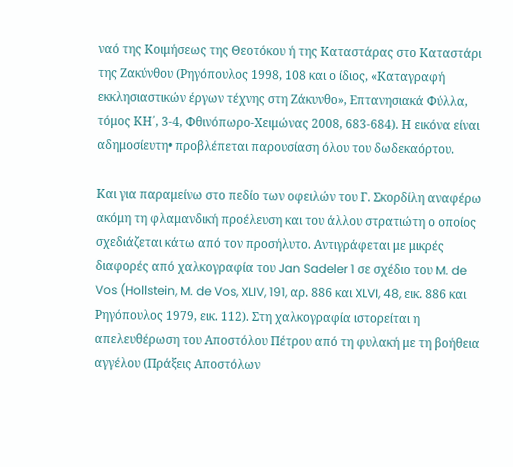ναό της Κοιμήσεως της Θεοτόκου ή της Καταστάρας στο Καταστάρι της Ζακύνθου (Ρηγόπουλος 1998, 108 και ο ίδιος, «Καταγραφή εκκλησιαστικών έργων τέχνης στη Ζάκυνθο», Επτανησιακά Φύλλα, τόμος ΚΗ΄, 3-4, Φθινόπωρο-Χειμώνας 2008, 683-684). Η εικόνα είναι αδημοσίευτη• προβλέπεται παρουσίαση όλου του δωδεκαόρτου.

Και για παραμείνω στο πεδίο των οφειλών του Γ. Σκορδίλη αναφέρω ακόμη τη φλαμανδική προέλευση και του άλλου στρατιώτη ο οποίος σχεδιάζεται κάτω από τον προσήλυτο. Αντιγράφεται με μικρές διαφορές από χαλκογραφία του Jan Sadeler 1 σε σχέδιο του M. de Vos (Hollstein, M. de Vos, XLIV, 191, αρ. 886 και XLVI, 48, εικ. 886 και Ρηγόπουλος 1979, εικ. 112). Στη χαλκογραφία ιστορείται η απελευθέρωση του Αποστόλου Πέτρου από τη φυλακή με τη βοήθεια αγγέλου (Πράξεις Αποστόλων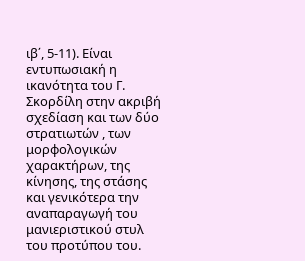ιβ΄, 5-11). Είναι εντυπωσιακή η ικανότητα του Γ. Σκορδίλη στην ακριβή σχεδίαση και των δύο στρατιωτών , των μορφολογικών χαρακτήρων, της κίνησης, της στάσης και γενικότερα την αναπαραγωγή του μανιεριστικού στυλ του προτύπου του.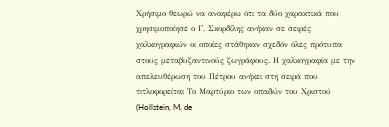Χρήσιμο θεωρώ να αναφέρω ότι τα δύο χαρακτικά που χρησιμοποίησε ο Γ. Σκορδίλης ανήκαν σε σειρές χαλκογραφιών οι οποίες στάθηκαν σχεδόν όλες πρότυπα στους μεταβυζαντινούς ζωγράφους. Η χαλκογραφία με την απελευθέρωση του Πέτρου ανήκει στη σειρά που τιτλοφορείται Το Μαρτύριο των οπαδών του Χριστού (Hollstein, M. de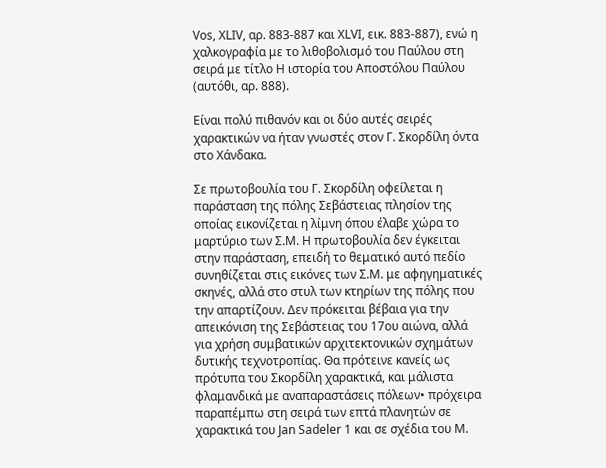Vos, XLIV, αρ. 883-887 και XLVΙ, εικ. 883-887), ενώ η χαλκογραφία με το λιθοβολισμό του Παύλου στη σειρά με τίτλο Η ιστορία του Αποστόλου Παύλου (αυτόθι, αρ. 888).

Είναι πολύ πιθανόν και οι δύο αυτές σειρές χαρακτικών να ήταν γνωστές στον Γ. Σκορδίλη όντα στο Χάνδακα.

Σε πρωτοβουλία του Γ. Σκορδίλη οφείλεται η παράσταση της πόλης Σεβάστειας πλησίον της οποίας εικονίζεται η λίμνη όπου έλαβε χώρα το μαρτύριο των Σ.Μ. Η πρωτοβουλία δεν έγκειται στην παράσταση, επειδή το θεματικό αυτό πεδίο συνηθίζεται στις εικόνες των Σ.Μ. με αφηγηματικές σκηνές, αλλά στο στυλ των κτηρίων της πόλης που την απαρτίζουν. Δεν πρόκειται βέβαια για την απεικόνιση της Σεβάστειας του 17ου αιώνα, αλλά για χρήση συμβατικών αρχιτεκτονικών σχημάτων δυτικής τεχνοτροπίας. Θα πρότεινε κανείς ως πρότυπα του Σκορδίλη χαρακτικά, και μάλιστα φλαμανδικά με αναπαραστάσεις πόλεων• πρόχειρα παραπέμπω στη σειρά των επτά πλανητών σε χαρακτικά του Jan Sadeler 1 και σε σχέδια του M.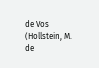de Vos (Hollstein, M. de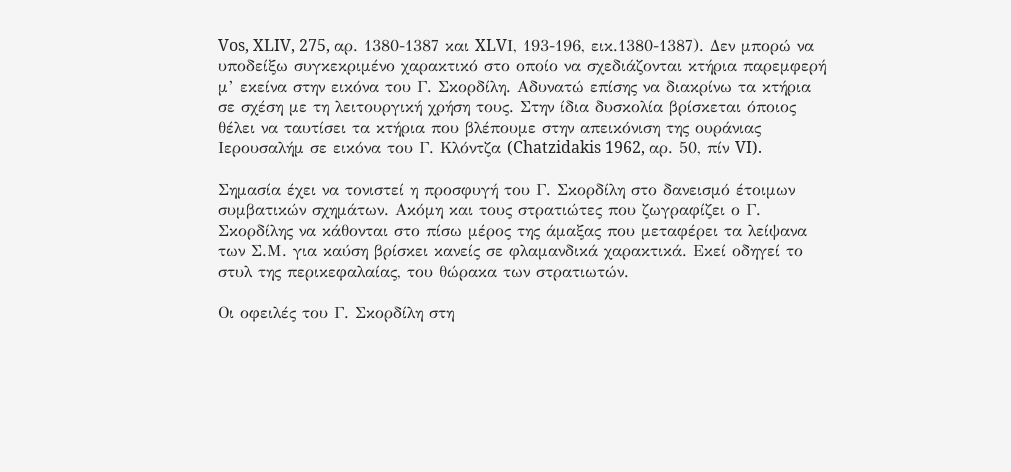Vos, XLIV, 275, αρ. 1380-1387 και XLVΙ, 193-196, εικ.1380-1387). Δεν μπορώ να υποδείξω συγκεκριμένο χαρακτικό στο οποίο να σχεδιάζονται κτήρια παρεμφερή μ’ εκείνα στην εικόνα του Γ. Σκορδίλη. Αδυνατώ επίσης να διακρίνω τα κτήρια σε σχέση με τη λειτουργική χρήση τους. Στην ίδια δυσκολία βρίσκεται όποιος θέλει να ταυτίσει τα κτήρια που βλέπουμε στην απεικόνιση της ουράνιας Ιερουσαλήμ σε εικόνα του Γ. Κλόντζα (Chatzidakis 1962, αρ. 50, πίν VI).

Σημασία έχει να τονιστεί η προσφυγή του Γ. Σκορδίλη στο δανεισμό έτοιμων συμβατικών σχημάτων. Ακόμη και τους στρατιώτες που ζωγραφίζει ο Γ. Σκορδίλης να κάθονται στο πίσω μέρος της άμαξας που μεταφέρει τα λείψανα των Σ.Μ. για καύση βρίσκει κανείς σε φλαμανδικά χαρακτικά. Εκεί οδηγεί το στυλ της περικεφαλαίας, του θώρακα των στρατιωτών.

Οι οφειλές του Γ. Σκορδίλη στη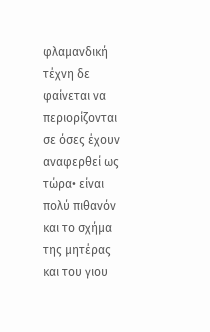φλαμανδική τέχνη δε φαίνεται να περιορίζονται σε όσες έχουν αναφερθεί ως τώρα• είναι πολύ πιθανόν και το σχήμα της μητέρας και του γιου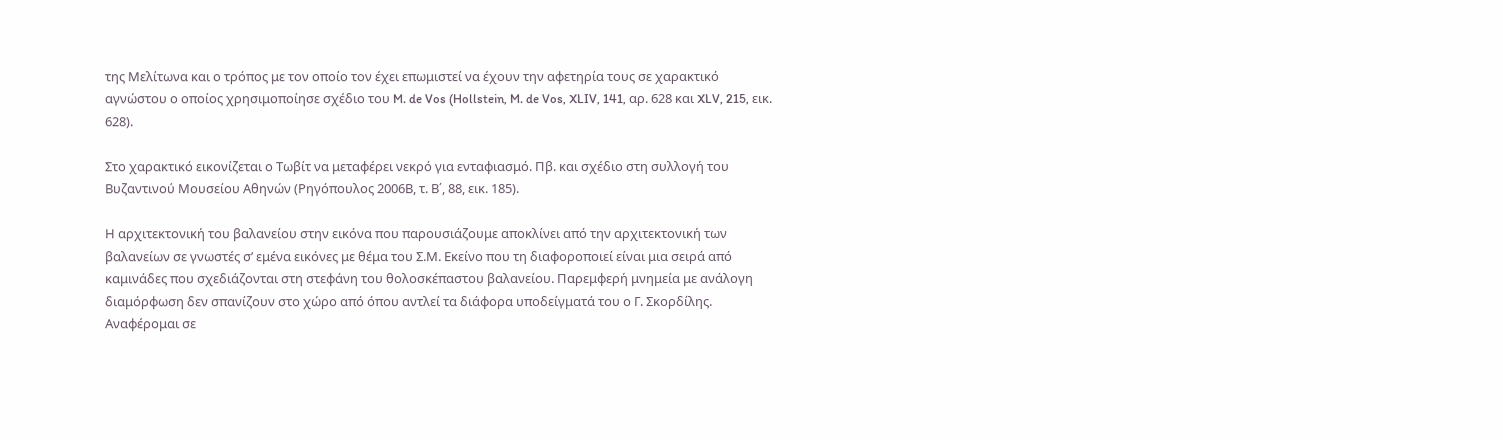της Μελίτωνα και ο τρόπος με τον οποίο τον έχει επωμιστεί να έχουν την αφετηρία τους σε χαρακτικό αγνώστου ο οποίος χρησιμοποίησε σχέδιο του M. de Vos (Hollstein, M. de Vos, XLIV, 141, αρ. 628 και XLV, 215, εικ. 628).

Στο χαρακτικό εικονίζεται ο Τωβίτ να μεταφέρει νεκρό για ενταφιασμό. Πβ. και σχέδιο στη συλλογή του Βυζαντινού Μουσείου Αθηνών (Ρηγόπουλος 2006Β, τ. Β΄, 88, εικ. 185).

Η αρχιτεκτονική του βαλανείου στην εικόνα που παρουσιάζουμε αποκλίνει από την αρχιτεκτονική των βαλανείων σε γνωστές σ’ εμένα εικόνες με θέμα του Σ.Μ. Εκείνο που τη διαφοροποιεί είναι μια σειρά από καμινάδες που σχεδιάζονται στη στεφάνη του θολοσκέπαστου βαλανείου. Παρεμφερή μνημεία με ανάλογη διαμόρφωση δεν σπανίζουν στο χώρο από όπου αντλεί τα διάφορα υποδείγματά του ο Γ. Σκορδίλης. Αναφέρομαι σε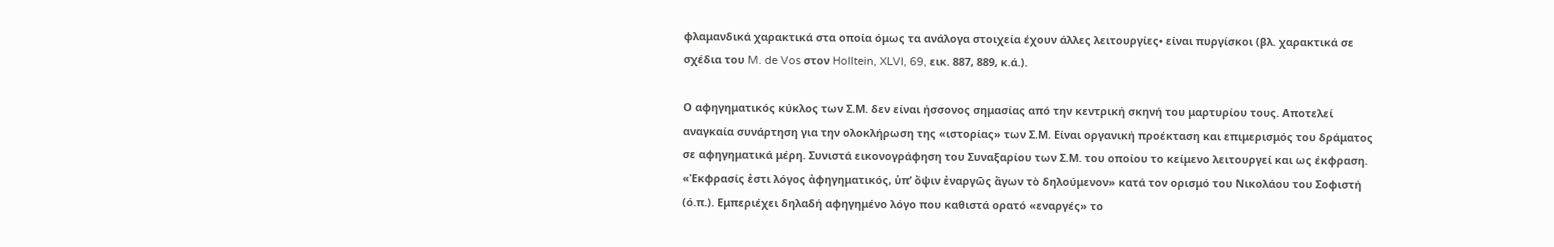φλαμανδικά χαρακτικά στα οποία όμως τα ανάλογα στοιχεία έχουν άλλες λειτουργίες• είναι πυργίσκοι (βλ. χαρακτικά σε σχέδια του M. de Vos στον Holltein, XLVI, 69, εικ. 887, 889, κ.ά.).

Ο αφηγηματικός κύκλος των Σ.Μ. δεν είναι ήσσονος σημασίας από την κεντρική σκηνή του μαρτυρίου τους. Αποτελεί αναγκαία συνάρτηση για την ολοκλήρωση της «ιστορίας» των Σ.Μ. Είναι οργανική προέκταση και επιμερισμός του δράματος σε αφηγηματικά μέρη. Συνιστά εικονογράφηση του Συναξαρίου των Σ.Μ. του οποίου το κείμενο λειτουργεί και ως έκφραση. «Ἐκφρασίς ἐστι λόγος ἀφηγηματικός, ὑπ’ ὄψιν ἐναργῶς ἄγων τὸ δηλούμενον» κατά τον ορισμό του Νικολάου του Σοφιστή (ό.π.). Εμπεριέχει δηλαδή αφηγημένο λόγο που καθιστά ορατό «εναργές» το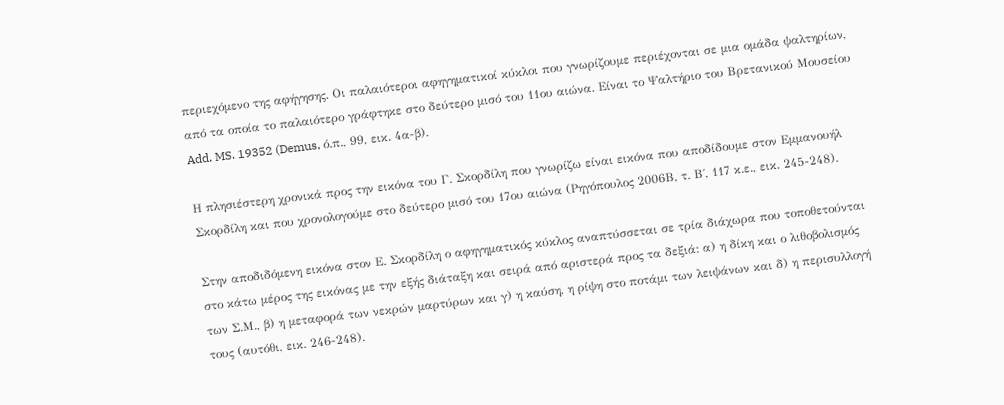περιεχόμενο της αφήγησης. Οι παλαιότεροι αφηγηματικοί κύκλοι που γνωρίζουμε περιέχονται σε μια ομάδα ψαλτηρίων, από τα οποία το παλαιότερο γράφτηκε στο δεύτερο μισό του 11ου αιώνα. Είναι το Ψαλτήριο του Βρετανικού Μουσείου Add. MS. 19352 (Demus, ό.π., 99, εικ. 4α-β).

Η πλησιέστερη χρονικά προς την εικόνα του Γ. Σκορδίλη που γνωρίζω είναι εικόνα που αποδίδουμε στον Εμμανουήλ Σκορδίλη και που χρονολογούμε στο δεύτερο μισό του 17ου αιώνα (Ρηγόπουλος 2006Β, τ. Β΄, 117 κ.ε., εικ. 245-248).

Στην αποδιδόμενη εικόνα στον Ε. Σκορδίλη ο αφηγηματικός κύκλος αναπτύσσεται σε τρία διάχωρα που τοποθετούνται στο κάτω μέρος της εικόνας με την εξής διάταξη και σειρά από αριστερά προς τα δεξιά: α) η δίκη και ο λιθοβολισμός των Σ.Μ., β) η μεταφορά των νεκρών μαρτύρων και γ) η καύση, η ρίψη στο ποτάμι των λειψάνων και δ) η περισυλλογή τους (αυτόθι, εικ. 246-248).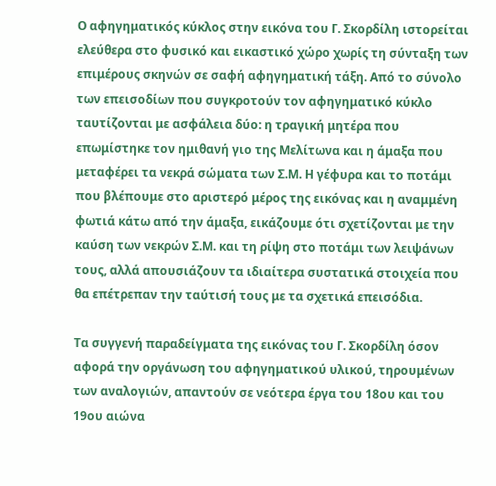Ο αφηγηματικός κύκλος στην εικόνα του Γ. Σκορδίλη ιστορείται ελεύθερα στο φυσικό και εικαστικό χώρο χωρίς τη σύνταξη των επιμέρους σκηνών σε σαφή αφηγηματική τάξη. Από το σύνολο των επεισοδίων που συγκροτούν τον αφηγηματικό κύκλο ταυτίζονται με ασφάλεια δύο: η τραγική μητέρα που επωμίστηκε τον ημιθανή γιο της Μελίτωνα και η άμαξα που μεταφέρει τα νεκρά σώματα των Σ.Μ. Η γέφυρα και το ποτάμι που βλέπουμε στο αριστερό μέρος της εικόνας και η αναμμένη φωτιά κάτω από την άμαξα, εικάζουμε ότι σχετίζονται με την καύση των νεκρών Σ.Μ. και τη ρίψη στο ποτάμι των λειψάνων τους, αλλά απουσιάζουν τα ιδιαίτερα συστατικά στοιχεία που θα επέτρεπαν την ταύτισή τους με τα σχετικά επεισόδια.

Τα συγγενή παραδείγματα της εικόνας του Γ. Σκορδίλη όσον αφορά την οργάνωση του αφηγηματικού υλικού, τηρουμένων των αναλογιών, απαντούν σε νεότερα έργα του 18ου και του 19ου αιώνα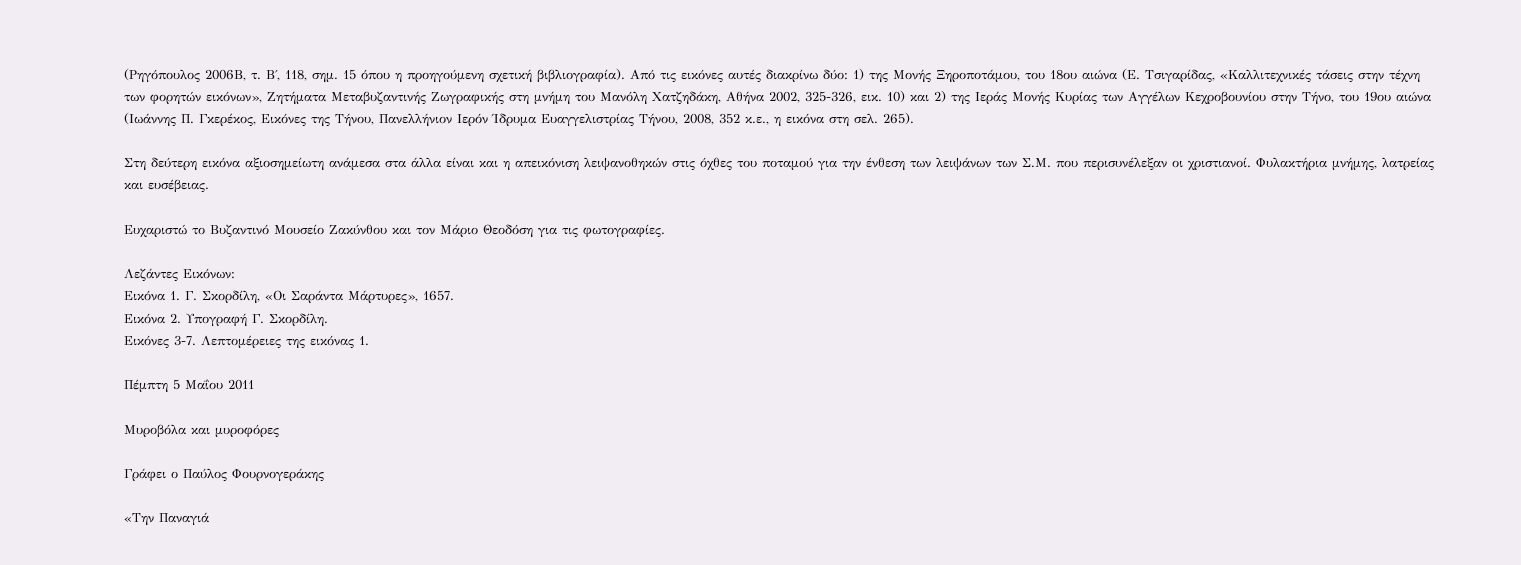(Ρηγόπουλος 2006Β, τ. Β΄, 118, σημ. 15 όπου η προηγούμενη σχετική βιβλιογραφία). Από τις εικόνες αυτές διακρίνω δύο: 1) της Μονής Ξηροποτάμου, του 18ου αιώνα (Ε. Τσιγαρίδας, «Καλλιτεχνικές τάσεις στην τέχνη των φορητών εικόνων», Ζητήματα Μεταβυζαντινής Ζωγραφικής στη μνήμη του Μανόλη Χατζηδάκη, Αθήνα 2002, 325-326, εικ. 10) και 2) της Ιεράς Μονής Κυρίας των Αγγέλων Κεχροβουνίου στην Τήνο, του 19ου αιώνα (Ιωάννης Π. Γκερέκος, Εικόνες της Τήνου, Πανελλήνιον Ιερόν Ίδρυμα Ευαγγελιστρίας Τήνου, 2008, 352 κ.ε., η εικόνα στη σελ. 265).

Στη δεύτερη εικόνα αξιοσημείωτη ανάμεσα στα άλλα είναι και η απεικόνιση λειψανοθηκών στις όχθες του ποταμού για την ένθεση των λειψάνων των Σ.Μ. που περισυνέλεξαν οι χριστιανοί. Φυλακτήρια μνήμης, λατρείας και ευσέβειας.

Ευχαριστώ το Βυζαντινό Μουσείο Ζακύνθου και τον Μάριο Θεοδόση για τις φωτογραφίες.

Λεζάντες Εικόνων:
Εικόνα 1. Γ. Σκορδίλη, «Οι Σαράντα Μάρτυρες», 1657.
Εικόνα 2. Υπογραφή Γ. Σκορδίλη.
Εικόνες 3-7. Λεπτομέρειες της εικόνας 1.

Πέμπτη 5 Μαΐου 2011

Μυροβόλα και μυροφόρες

Γράφει ο Παύλος Φουρνογεράκης

«Την Παναγιά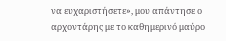να ευχαριστήσετε», μου απάντησε ο αρχοντάρης με το καθημερινό μαύρο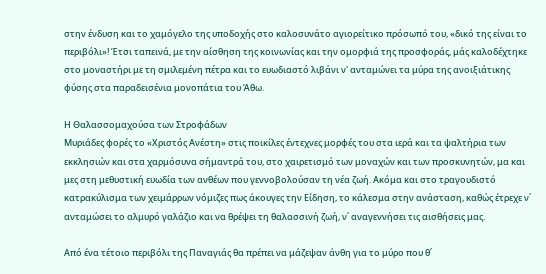στην ένδυση και το χαμόγελο της υποδοχής στο καλοσυνάτο αγιορείτικο πρόσωπό του, «δικό της είναι το περιβόλι»! Έτσι ταπεινά, με την αίσθηση της κοινωνίας και την ομορφιά της προσφοράς, μάς καλοδέχτηκε στο μοναστήρι με τη σμιλεμένη πέτρα και το ευωδιαστό λιβάνι ν' ανταμώνει τα μύρα της ανοιξιάτικης φύσης στα παραδεισένια μονοπάτια του Άθω.

Η Θαλασσομαχούσα των Στροφάδων
Μυριάδες φορές το «Χριστός Ανέστη» στις ποικίλες έντεχνες μορφές του στα ιερά και τα ψαλτήρια των εκκλησιών και στα χαρμόσυνα σήμαντρά του, στο χαιρετισμό των μοναχών και των προσκυνητών, μα και μες στη μεθυστική ευωδία των ανθέων που γεννοβολούσαν τη νέα ζωή. Ακόμα και στο τραγουδιστό κατρακύλισμα των χειμάρρων νόμιζες πως άκουγες την Είδηση, το κάλεσμα στην ανάσταση, καθώς έτρεχε ν΄ ανταμώσει το αλμυρό γαλάζιο και να θρέψει τη θαλασσινή ζωή, ν΄ αναγεννήσει τις αισθήσεις μας.

Από ένα τέτοιο περιβόλι της Παναγιάς θα πρέπει να μάζεψαν άνθη για το μύρο που θ΄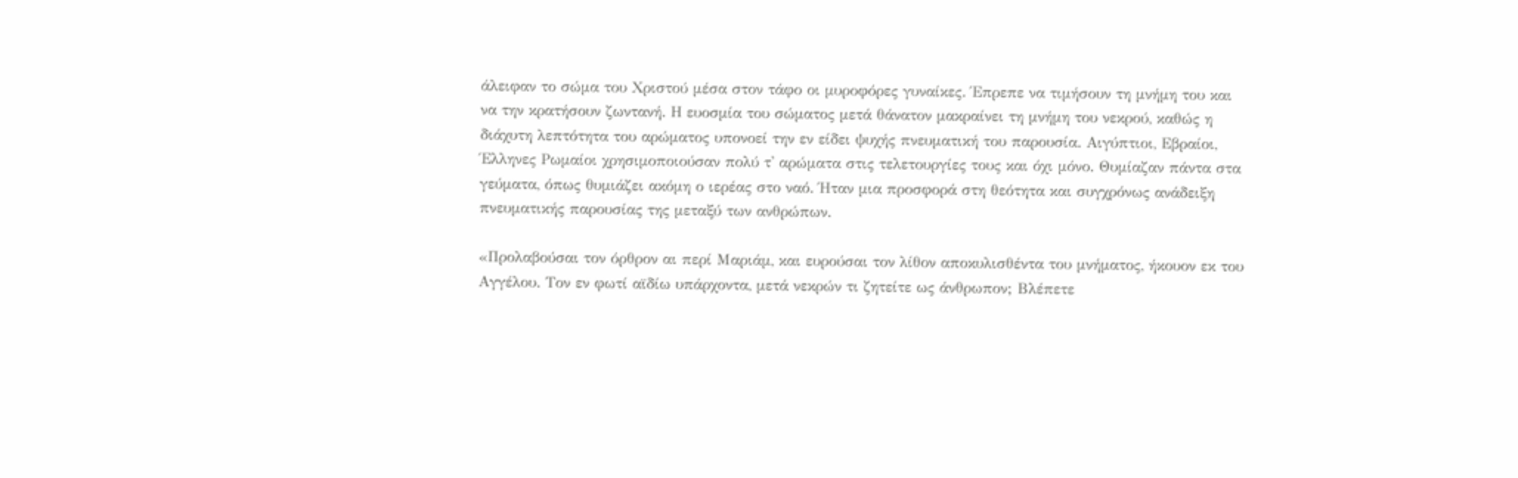άλειφαν το σώμα του Χριστού μέσα στον τάφο οι μυροφόρες γυναίκες. Έπρεπε να τιμήσουν τη μνήμη του και να την κρατήσουν ζωντανή. Η ευοσμία του σώματος μετά θάνατον μακραίνει τη μνήμη του νεκρού, καθώς η διάχυτη λεπτότητα του αρώματος υπονοεί την εν είδει ψυχής πνευματική του παρουσία. Αιγύπτιοι, Εβραίοι, Έλληνες Ρωμαίοι χρησιμοποιούσαν πολύ τ' αρώματα στις τελετουργίες τους και όχι μόνο. Θυμίαζαν πάντα στα γεύματα, όπως θυμιάζει ακόμη ο ιερέας στο ναό. Ήταν μια προσφορά στη θεότητα και συγχρόνως ανάδειξη πνευματικής παρουσίας της μεταξύ των ανθρώπων.

«Προλαβούσαι τον όρθρον αι περί Μαριάμ, και ευρούσαι τον λίθον αποκυλισθέντα του μνήματος, ήκουον εκ του Αγγέλου. Τον εν φωτί αϊδίω υπάρχοντα, μετά νεκρών τι ζητείτε ως άνθρωπον; Βλέπετε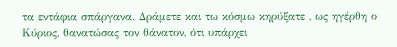τα εντάφια σπάργανα. Δράμετε και τω κόσμω κηρύξατε , ως ηγέρθη ο Κύριος, θανατώσας τον θάνατον, ότι υπάρχει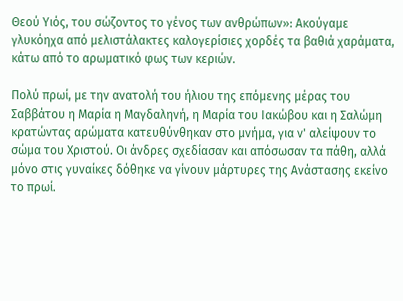Θεού Υιός, του σώζοντος το γένος των ανθρώπων»: Ακούγαμε γλυκόηχα από μελιστάλακτες καλογερίσιες χορδές τα βαθιά χαράματα, κάτω από το αρωματικό φως των κεριών.

Πολύ πρωί, με την ανατολή του ήλιου της επόμενης μέρας του Σαββάτου η Μαρία η Μαγδαληνή, η Μαρία του Ιακώβου και η Σαλώμη κρατώντας αρώματα κατευθύνθηκαν στο μνήμα, για ν' αλείψουν το σώμα του Χριστού. Οι άνδρες σχεδίασαν και απόσωσαν τα πάθη, αλλά μόνο στις γυναίκες δόθηκε να γίνουν μάρτυρες της Ανάστασης εκείνο το πρωί.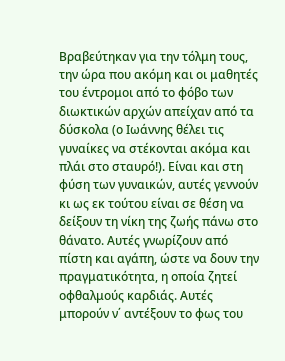Βραβεύτηκαν για την τόλμη τους, την ώρα που ακόμη και οι μαθητές του έντρομοι από το φόβο των διωκτικών αρχών απείχαν από τα δύσκολα (ο Ιωάννης θέλει τις γυναίκες να στέκονται ακόμα και πλάι στο σταυρό!). Είναι και στη φύση των γυναικών, αυτές γεννούν κι ως εκ τούτου είναι σε θέση να δείξουν τη νίκη της ζωής πάνω στο θάνατο. Αυτές γνωρίζουν από πίστη και αγάπη, ώστε να δουν την πραγματικότητα, η οποία ζητεί οφθαλμούς καρδιάς. Αυτές μπορούν ν΄ αντέξουν το φως του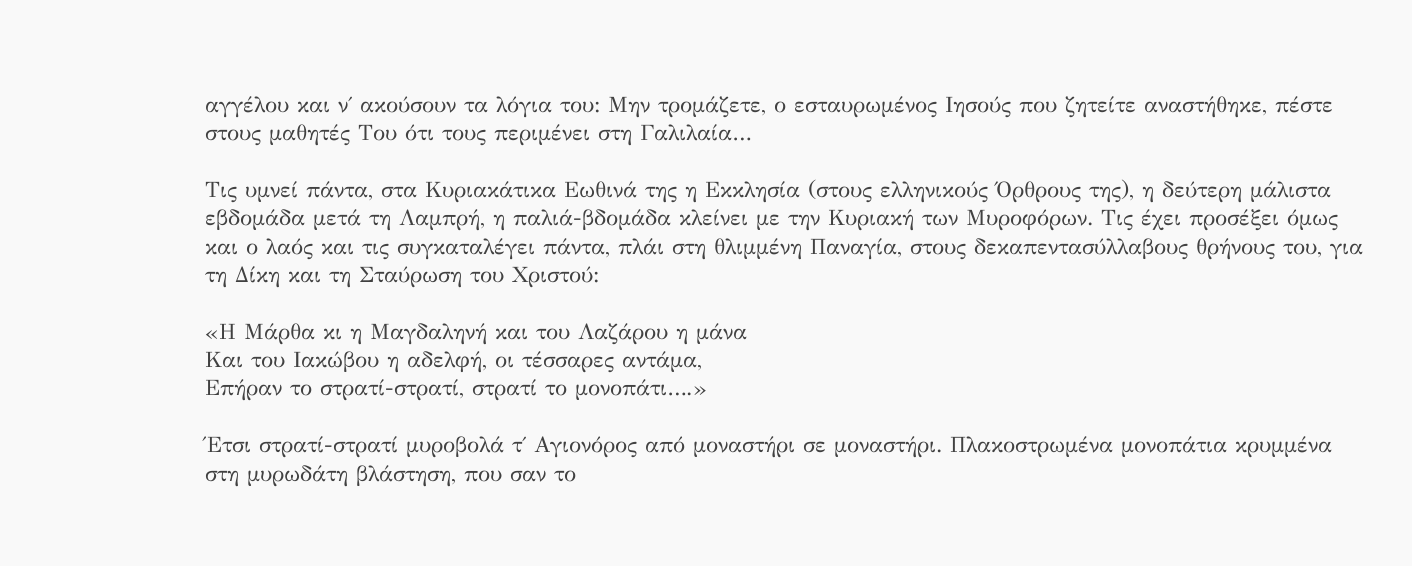αγγέλου και ν΄ ακούσουν τα λόγια του: Μην τρομάζετε, ο εσταυρωμένος Ιησούς που ζητείτε αναστήθηκε, πέστε στους μαθητές Του ότι τους περιμένει στη Γαλιλαία…

Τις υμνεί πάντα, στα Κυριακάτικα Εωθινά της η Εκκλησία (στους ελληνικούς Όρθρους της), η δεύτερη μάλιστα εβδομάδα μετά τη Λαμπρή, η παλιά-βδομάδα κλείνει με την Κυριακή των Μυροφόρων. Τις έχει προσέξει όμως και ο λαός και τις συγκαταλέγει πάντα, πλάι στη θλιμμένη Παναγία, στους δεκαπεντασύλλαβους θρήνους του, για τη Δίκη και τη Σταύρωση του Χριστού:

«Η Μάρθα κι η Μαγδαληνή και του Λαζάρου η μάνα
Και του Ιακώβου η αδελφή, οι τέσσαρες αντάμα,
Επήραν το στρατί-στρατί, στρατί το μονοπάτι….»

Έτσι στρατί-στρατί μυροβολά τ΄ Αγιονόρος από μοναστήρι σε μοναστήρι. Πλακοστρωμένα μονοπάτια κρυμμένα στη μυρωδάτη βλάστηση, που σαν το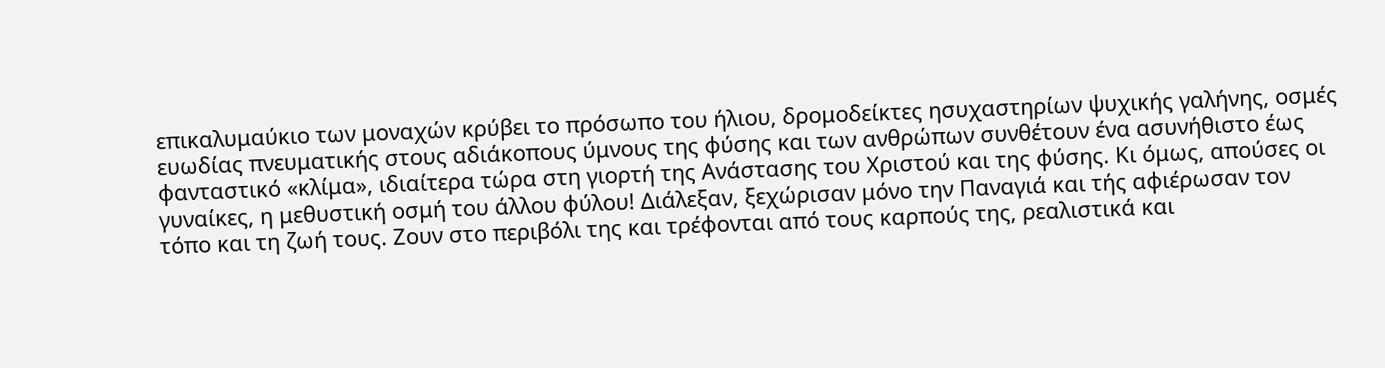επικαλυμαύκιο των μοναχών κρύβει το πρόσωπο του ήλιου, δρομοδείκτες ησυχαστηρίων ψυχικής γαλήνης, οσμές ευωδίας πνευματικής στους αδιάκοπους ύμνους της φύσης και των ανθρώπων συνθέτουν ένα ασυνήθιστο έως φανταστικό «κλίμα», ιδιαίτερα τώρα στη γιορτή της Ανάστασης του Χριστού και της φύσης. Κι όμως, απούσες οι γυναίκες, η μεθυστική οσμή του άλλου φύλου! Διάλεξαν, ξεχώρισαν μόνο την Παναγιά και τής αφιέρωσαν τον τόπο και τη ζωή τους. Ζουν στο περιβόλι της και τρέφονται από τους καρπούς της, ρεαλιστικά και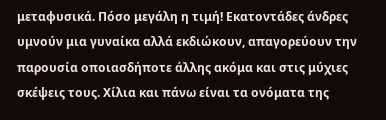μεταφυσικά. Πόσο μεγάλη η τιμή! Εκατοντάδες άνδρες υμνούν μια γυναίκα αλλά εκδιώκουν, απαγορεύουν την παρουσία οποιασδήποτε άλλης ακόμα και στις μύχιες σκέψεις τους. Χίλια και πάνω είναι τα ονόματα της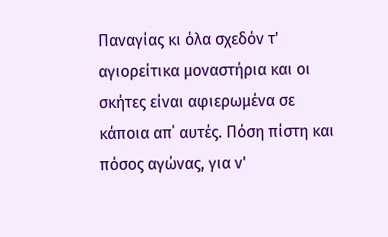Παναγίας κι όλα σχεδόν τ' αγιορείτικα μοναστήρια και οι σκήτες είναι αφιερωμένα σε κάποια απ΄ αυτές. Πόση πίστη και πόσος αγώνας, για ν'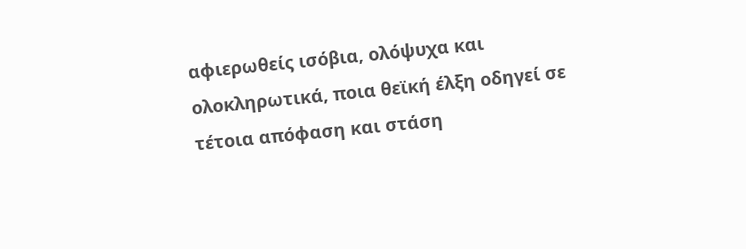αφιερωθείς ισόβια, ολόψυχα και ολοκληρωτικά, ποια θεϊκή έλξη οδηγεί σε τέτοια απόφαση και στάση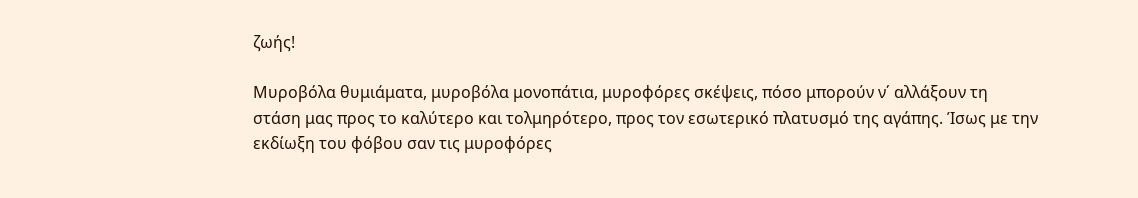ζωής!

Μυροβόλα θυμιάματα, μυροβόλα μονοπάτια, μυροφόρες σκέψεις, πόσο μπορούν ν΄ αλλάξουν τη στάση μας προς το καλύτερο και τολμηρότερο, προς τον εσωτερικό πλατυσμό της αγάπης. Ίσως με την εκδίωξη του φόβου σαν τις μυροφόρες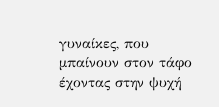γυναίκες, που μπαίνουν στον τάφο έχοντας στην ψυχή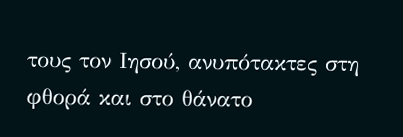τους τον Ιησού, ανυπότακτες στη φθορά και στο θάνατο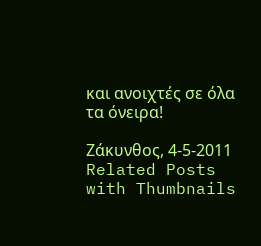και ανοιχτές σε όλα τα όνειρα!

Ζάκυνθος, 4-5-2011
Related Posts with Thumbnails